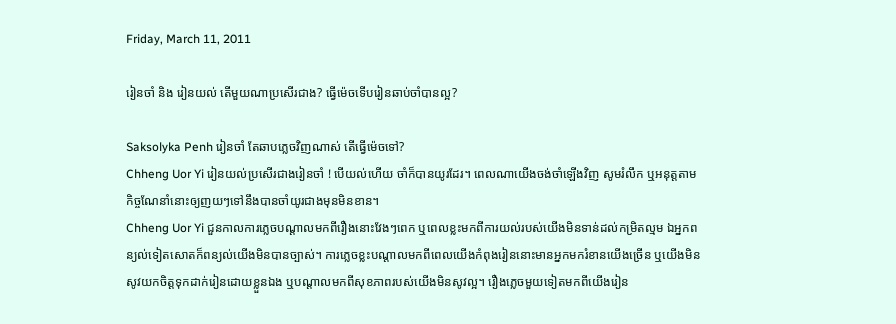Friday, March 11, 2011

រៀនចាំ និង រៀនយល់ តើមួយណាប្រសើរជាង? ធ្វើម៉េចទើបរៀនឆាប់ចាំបានល្អ?

Saksolyka Penh រៀនចាំ តែឆាបភ្លេចវិញណាស់ តើធ្វើម៉េចទៅ?
Chheng Uor Yi រៀនយល់ប្រសើរជាងរៀនចាំ ! បើយល់ហើយ ចាំក៏បានយូរដែរ។ ពេលណាយើងចង់ចាំឡើងវិញ សូមរំលឹក ឬអនុត្តតាមកិច្ចណែនាំនោះឲ្យញយៗទៅនឹងបានចាំយូរជាងមុនមិនខាន។
Chheng Uor Yi ជួនកាលការភ្លេចបណ្តាលមកពីរឿងនោះវែងៗពេក ឬពេលខ្លះមកពីការយល់របស់យើងមិនទាន់ដល់កម្រិតល្មម ឯអ្នកពន្យល់ទៀតសោតក៏ពន្យល់យើងមិនបានច្បាស់។ ការភ្លេចខ្លះបណ្តាលមកពីពេលយើងកំពុងរៀននោះមានអ្នកមករំខានយើងច្រើន ឬយើងមិនសូវយកចិត្តទុកដាក់រៀនដោយខ្លួនឯង ឬបណ្តាលមកពីសុខភាពរបស់យើងមិនសូវល្អ។ រឿងភ្លេចមួយទៀតមកពីយើងរៀន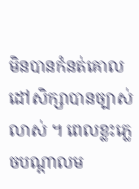មិនបានកំនត់គោលដៅសិក្សាបានច្បាស់លាស់ ។ ពេលខ្លះភ្លេចបណ្តាលម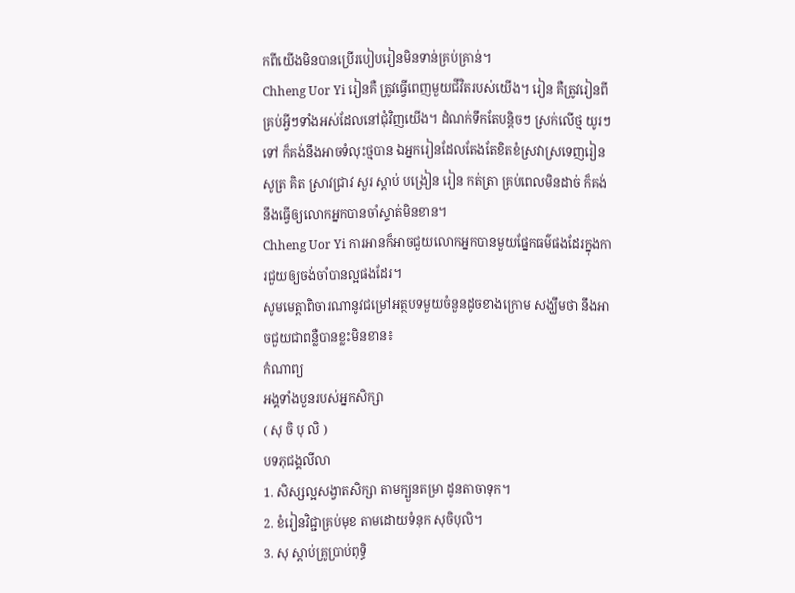កពីយើងមិនបានប្រើរបៀបរៀនមិនទាន់គ្រប់គ្រាន់។
Chheng Uor Yi រៀនគឺ ត្រូវធ្វើពេញមួយជីវិតរបស់យើង។ រៀន គឺត្រូវរៀនពីគ្រប់អ្វីៗទាំងអស់ដែលនៅជុំវិញយើង។ ដំណក់ទឹកតែបន្តិចៗ ស្រក់លើថ្ម យូរៗទៅ ក៏គង់នឹងអាចទំលុះថ្មបាន ឯអ្នករៀនដែលតែងតែខិតខំស្រវាស្រទេញរៀនសូត្រ គិត ស្រាវជ្រាវ សួរ ស្តាប់ បង្រៀន រៀន កត់ត្រា គ្រប់ពេលមិនដាច់ ក៏គង់នឹងធ្វើឲ្យលោកអ្នកបានចាំស្ទាត់មិនខាន។
Chheng Uor Yi ការអានក៏អាចជួយលោកអ្នកបានមួយផ្នែកធម៌ផងដែរក្នុងការជួយឲ្យចង់ចាំបានល្អផងដែរ។
សូមមេត្តាពិចារណានូវជម្រៅអត្ថបទមួយចំនួនដូចខាងក្រោម សង្ឃឹមថា នឹងអាចជួយជាពន្លឺបានខ្លះមិនខាន៖
កំណាព្យ
អង្គទាំងបួនរបស់អ្នកសិក្សា
( សុ ចិ បុ លិ )
បទភុជង្គលីលា
1. សិស្សល្អសង្វាតសិក្សា តាមក្បួនតម្រា ដូនតាចាទុក។
2. ខំរៀនវិជ្ជាគ្រប់មុខ តាមដោយទំនុក សុចិបុលិ។
3. សុ ស្តាប់គ្រូប្រាប់ពុទ្ធិ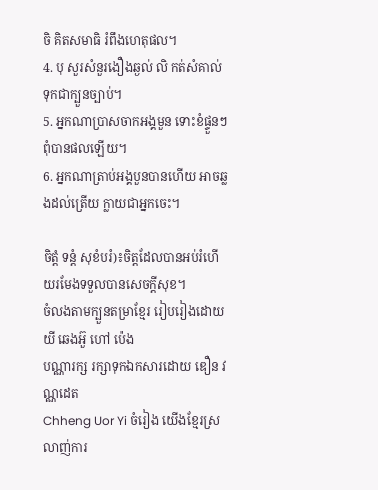ចិ គិតសមាធិ រំពឹងហេតុផល។
4. បុ សួរសំនួរងឿងឆ្ងល់ លិ កត់សំគាល់ ទុកជាក្បួនច្បាប់។
5. អ្នកណាប្រាសចាកអង្គមួន ទោះខំផ្ទួនៗ ពុំបានផលឡើយ។
6. អ្នកណាត្រាប់អង្គបួនបានហើយ អាចឆ្លងដល់ត្រើយ ក្លាយជាអ្នកចេះ។

ចិត្តំ ទន្តំ សុខំបរំ)៖ចិត្តដែលបានអប់រំហើយរមែងទទួលបានសេចក្តីសុខ។
ចំលងតាមក្បួនតម្រាខ្មែរ រៀបរៀងដោយ យី ឆេងអ៊ួ ហៅ ប៉េង
បណ្ណារក្ស រក្សាទុកឯកសារដោយ ឌឿន វណ្ណដេត
Chheng Uor Yi ចំរៀង យើងខ្មែរស្រលាញ់ការ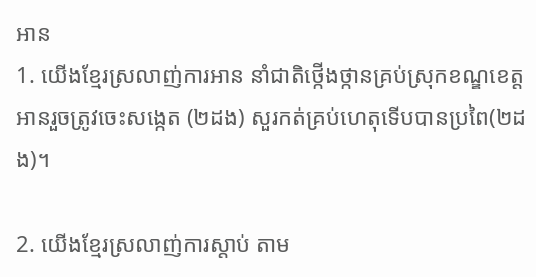អាន
1. យើងខ្មែរស្រលាញ់ការអាន នាំជាតិថ្កើងថ្កានគ្រប់ស្រុកខណ្ឌខេត្ត អានរួចត្រូវចេះសង្កេត (២ដង) សួរកត់គ្រប់ហេតុទើបបានប្រពៃ(២ដង)។

2. យើងខ្មែរស្រលាញ់ការស្តាប់ តាម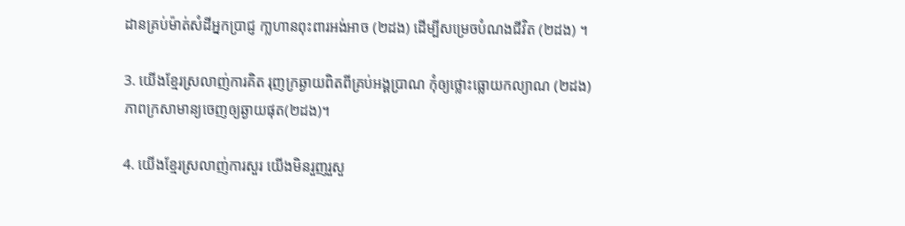ដានគ្រប់ម៉ាត់សំដីអ្នកប្រាជ្ញ កា្លហានពុះពារអង់អាច (២ដង) ដើម្បីសម្រេចបំណងជីវិត (២ដង) ។

3. យើងខ្មែរស្រលាញ់ការគិត រុញក្រឆ្ងាយពិតពីគ្រប់អង្គប្រាណ កុំឲ្យថ្លោះធ្លោយកល្យាណ (២ដង) ភាពក្រសាមាន្យចេញឲ្យឆ្ងាយផុត(២ដង)។

4. យើងខ្មែរស្រលាញ់ការសួរ យើងមិនរួញរួសួ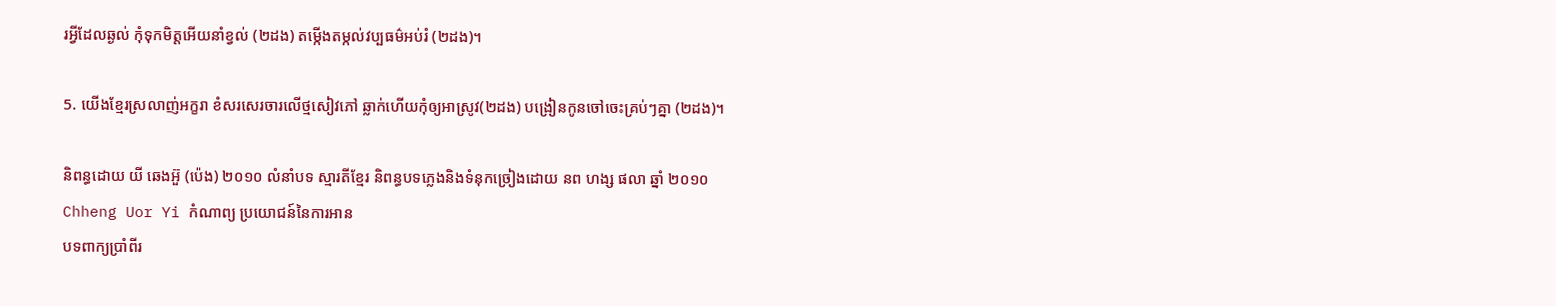រអ្វីដែលឆ្ងល់ កុំទុកមិត្តអើយនាំខ្វល់ (២ដង) តម្កើងតម្កល់វប្បធម៌អប់រំ (២ដង)។

5. យើងខ្មែរស្រលាញ់អក្ខរា ខំសរសេរចារលើថ្មសៀវភៅ ឆ្លាក់ហើយកុំឲ្យអាស្រូវ(២ដង) បង្រៀនកូនចៅចេះគ្រប់ៗគ្នា (២ដង)។

និពន្ធដោយ យី ឆេងអ៊ួ (ប៉េង) ២០១០ លំនាំបទ ស្មារតីខ្មែរ និពន្ធបទភ្លេងនិងទំនុកច្រៀងដោយ នព ហង្ស ផលា ឆ្នាំ ២០១០
Chheng Uor Yi កំណាព្យ ប្រយោជន៍នៃការអាន
បទពាក្យប្រាំពីរ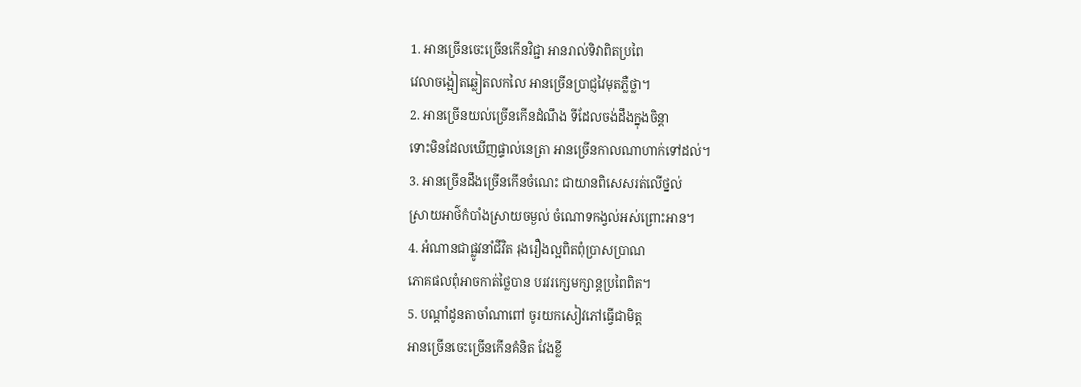1. អានច្រើនចេះច្រើនកើនវិជ្ជា អានរាល់ទិវាពិតប្រពៃ
វេលាចង្អៀតឆ្លៀតលកលៃ អានច្រើនប្រាជ្ញវៃមុតភ្លឺថ្លា។
2. អានច្រើនយល់ច្រើនកើនដំណឹង ទីដែលចង់ដឹងក្នុងចិន្តា
ទោះមិនដែលឃើញផ្ទាល់នេត្រា អានច្រើនកាលណាហាក់ទៅដល់។
3. អានច្រើនដឹងច្រើនកើនចំណេះ ជាយានពិសេសរត់លើថ្នល់
ស្រាយអាថ៌កំបាំងស្រាយចម្ងល់ ចំណោទកង្វល់អស់ព្រោះអាន។
4. អំណានជាផ្លូវនាំជីវិត រុងរឿងល្អពិតពុំប្រាសប្រាណ
ភោគផលពុំអាចកាត់ថ្លៃបាន បរវរក្សេមក្សាន្តប្រពៃពិត។
5. បណ្តាំដូនតាចាំណាពៅ ចូរយកសៀវភៅធ្វើជាមិត្ត
អានច្រើនចេះច្រើនកើនគំនិត វែងខ្លី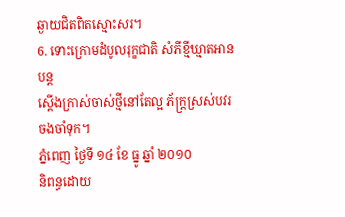ឆ្ងាយជិតពិតស្មោះសរ។
6. ទោះក្រោមដំបូលរុក្ខជាតិ សំភីខ្មីឃ្មាតអានបន្ត
ស្តើងក្រាស់ចាស់ថ្មីនៅតែល្អ ភ័ក្រ្តស្រស់បវរចងចាំទុក។
ភ្នំពេញ ថ្ងៃទី ១៤ ខែ ធ្នូ ឆ្នាំ ២០១០
និពន្ធដោយ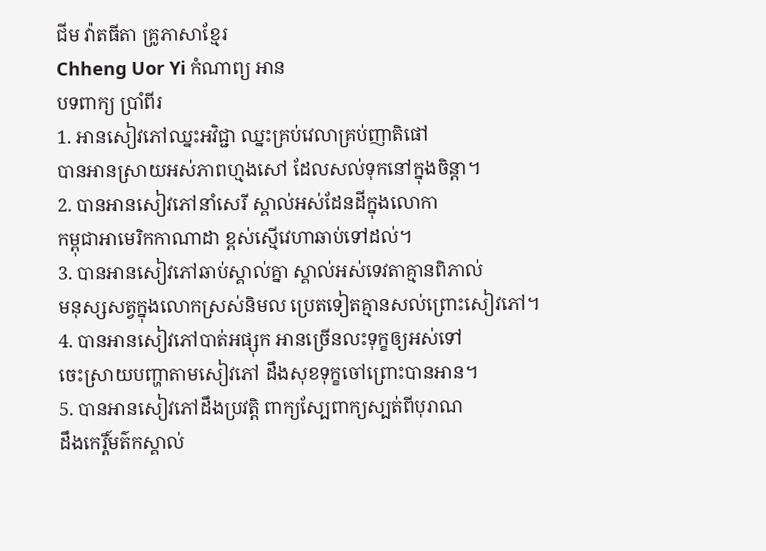ជីម វ៉ាតធីតា គ្រូភាសាខ្មែរ
Chheng Uor Yi កំណាព្យ អាន
បទពាក្យ ប្រាំពីរ
1. អានសៀវភៅឈ្នះអវិជ្ជា ឈ្នះគ្រប់វេលាគ្រប់ញាតិផៅ
បានអានស្រាយអស់ភាពហ្មងសៅ ដែលសល់ទុកនៅក្នុងចិន្តា។
2. បានអានសៀវភៅនាំសេរី ស្គាល់អស់ដែនដីក្នុងលោកា
កម្ពុជាអាមេរិកកាណាដា ខ្ពស់ស្មើវេហាឆាប់ទៅដល់។
3. បានអានសៀវភៅឆាប់ស្គាល់គ្នា ស្គាល់អស់ទេវតាគ្មានពិភាល់
មនុស្សសត្វក្នុងលោកស្រស់និមល ប្រេតទៀតគ្មានសល់ព្រោះសៀវភៅ។
4. បានអានសៀវភៅបាត់អផ្សុក អានច្រើនលះទុក្ខឲ្យអស់ទៅ
ចេះស្រាយបញ្ហាតាមសៀវភៅ ដឹងសុខទុក្ខចៅព្រោះបានអាន។
5. បានអានសៀវភៅដឹងប្រវត្តិ ពាក្យស្បែពាក្យស្បត់ពីបុរាណ
ដឹងកេរ្តិ៍មត៌កស្គាល់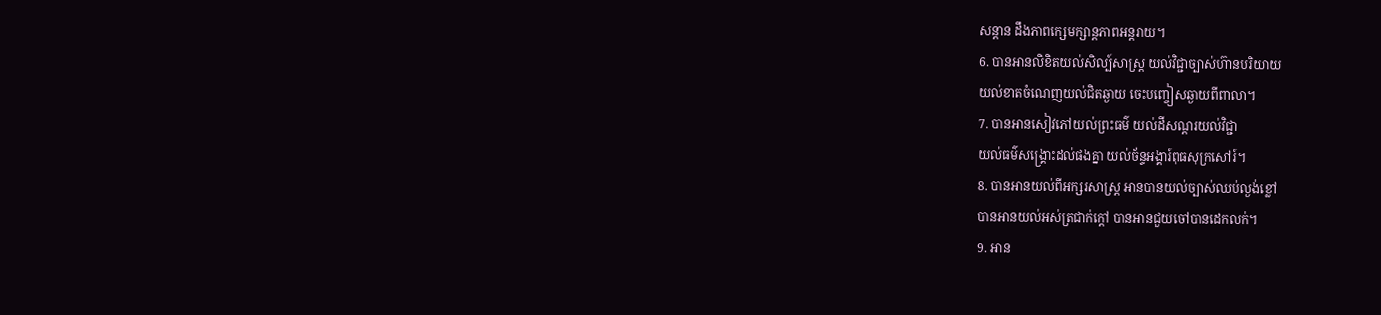សន្តាន ដឹងភាពក្សេមក្សាន្តភាពអន្តរាយ។
6. បានអានលិខិតយល់សិល្ប៍សាស្ត្រ យល់វិជ្ជាច្បាស់ហ៊ានបរិយាយ
យល់ខាតចំណេញយល់ជិតឆ្ងាយ ចេះបញ្ចៀសឆ្ងាយពីពាលា។
7. បានអានសៀវភៅយល់ព្រះធម៌ យល់ដីសណ្តរយល់វិជ្ជា
យល់ធម៌សង្គ្រោះដល់ផងគ្នា យល់ច័ន្ទអង្គារ៍ពុធសុក្រសៅរ៍។
8. បានអានយល់ពីអក្សរសាស្ត្រ អានបានយល់ច្បាស់ឈប់ល្ងង់ខ្លៅ
បានអានយល់អស់ត្រជាក់ក្តៅ បានអានជួយចៅបានដេកលក់។
9. អាន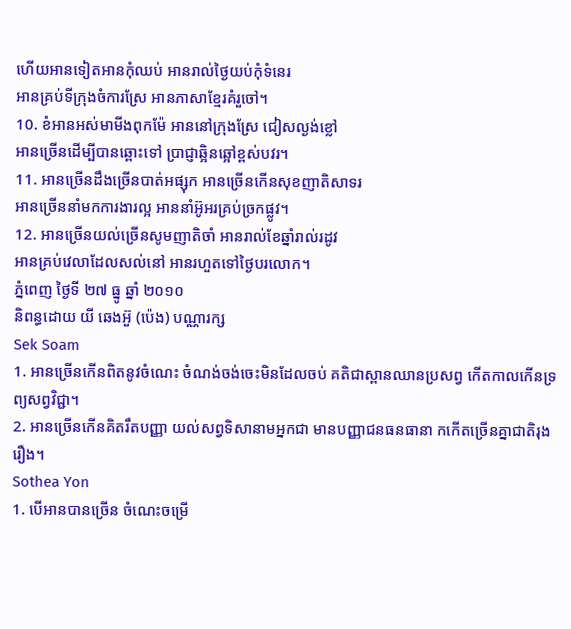ហើយអានទៀតអានកុំឈប់ អានរាល់ថ្ងៃយប់កុំទំនេរ
អានគ្រប់ទីក្រុងចំការស្រែ អានភាសាខ្មែរគំរួចៅ។
10. ខំអានអស់មាមីងពុកម៉ែ អាននៅក្រុងស្រែ ជៀសល្ងង់ខ្លៅ
អានច្រើនដើម្បីបានឆ្ពោះទៅ ប្រាជ្ញាឆ្អិនឆ្អៅខ្ពស់បវរ។
11. អានច្រើនដឹងច្រើនបាត់អផ្សុក អានច្រើនកើនសុខញាតិសាទរ
អានច្រើននាំមកការងារល្អ អាននាំអ៊ូអរគ្រប់ច្រកផ្លូវ។
12. អានច្រើនយល់ច្រើនសូមញាតិចាំ អានរាល់ខែឆ្នាំរាល់រដូវ
អានគ្រប់វេលាដែលសល់នៅ អានរហួតទៅថ្ងៃបរលោក។
ភ្នំពេញ ថ្ងៃទី ២៧ ធ្នូ ឆ្នាំ ២០១០
និពន្ធដោយ យី ឆេងអ៊ួ (ប៉េង) បណ្ណារក្ស
Sek Soam
1. អានច្រើនកើនពិតនូវចំណេះ ចំណង់ចង់ចេះមិនដែលចប់ គតិជាស្ពានឈានប្រសព្វ កើតកាលកើនទ្រព្យសព្វវិជ្ជា។
2. អានច្រើនកើនគិតរឹតបញ្ញា យល់សព្វទិសានាមអ្នកជា មានបញ្ញាជនធនធានា កកើតច្រើនគ្នាជាតិរុងរឿង។
Sothea Yon
1. បើអានបានច្រើន ចំណេះចម្រើ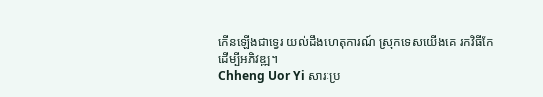កើនឡើងជាទ្វេរ យល់ដឹងហេតុការណ៍ ស្រុកទេសយើងគេ រកវិធីកែ
ដើម្បីអភិវឌ្ឍ។
Chheng Uor Yi សារៈប្រ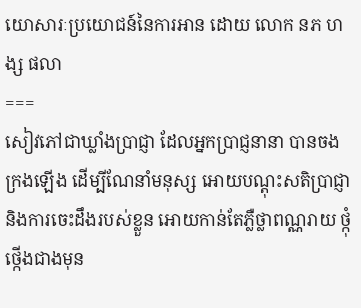យោសារៈប្រយោជន៍នៃការអាន ដោយ លោក នភ ហង្ស ផលា
===
សៀវភៅជាឃ្លាំងប្រាជ្ញា ដែលអ្នកប្រាជ្ញនានា បានចងក្រងឡើង ដើម្បីណែនាំមនុស្ស អោយបណ្តុះសតិប្រាជ្ញា និងការចេះដឹងរបស់ខ្លួន អោយកាន់តែភ្លឺថ្លាពណ្ណរាយ ថ្កុំថ្កើងជាងមុន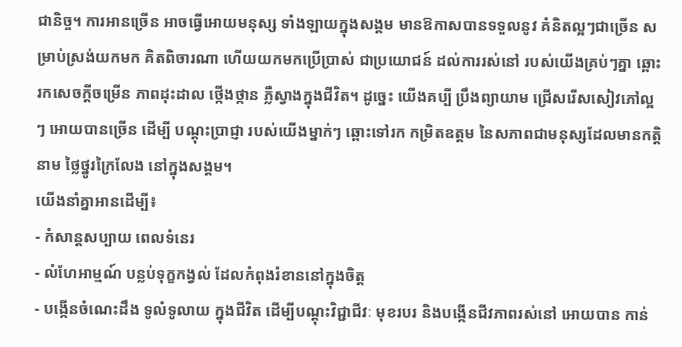ជានិច្ច។ ការអានច្រើន អាចធ្វើអោយមនុស្ស ទាំងឡាយក្នុងសង្គម មានឱកាសបានទទួលនូវ គំនិតល្អៗជាច្រើន សម្រាប់ស្រង់យកមក គិតពិចារណា ហើយយកមកប្រើប្រាស់ ជាប្រយោជន៍ ដល់ការរស់នៅ របស់យើងគ្រប់ៗគ្នា ឆ្ពោះរកសេចក្ដីចម្រើន ភាពដុះដាល ថ្កើងថ្កាន ភ្លឺស្វាងក្នុងជីវិត។ ដូច្នេះ យើងគប្បី ប្រឹងព្យាយាម ជ្រើសរើសសៀវភៅល្អៗ អោយបានច្រើន ដើម្បី បណ្ដុះប្រាជ្ញា របស់យើងម្នាក់ៗ ឆ្ពោះទៅរក កម្រិតឧត្ដម នៃសភាពជាមនុស្សដែលមានកត្តិនាម ថ្លៃថ្នូរក្រៃលែង នៅក្នុងសង្គម។
យើងនាំគ្នាអានដើម្បី៖
- កំសាន្តសប្បាយ ពេលទំនេរ
- លំហែអាម្មណ៍ បន្លប់ទុក្ខកង្វល់ ដែលកំពុងរំខាននៅក្នុងចិត្ត
- បង្កើនចំណេះដឹង ទូលំទូលាយ ក្នុងជីវិត ដើម្បីបណ្តុះវិជ្ជាជីវៈ មុខរបរ និងបង្កើនជីវភាពរស់នៅ អោយបាន កាន់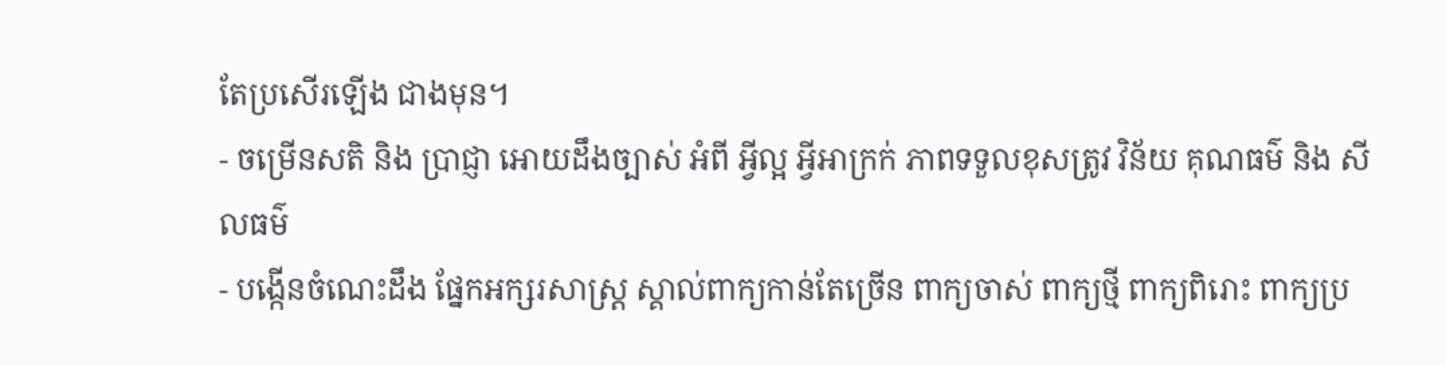តែប្រសើរឡើង ជាងមុន។
- ចម្រើនសតិ និង ប្រាជ្ញា អោយដឹងច្បាស់ អំពី អ្វីល្អ អ្វីអាក្រក់ ភាពទទួលខុសត្រូវ វិន័យ គុណធម៌ និង សីលធម៌
- បង្កើនចំណេះដឹង ផ្នែកអក្សរសាស្រ្ត ស្គាល់ពាក្យកាន់តែច្រើន ពាក្យចាស់ ពាក្យថ្មី ពាក្យពិរោះ ពាក្យប្រ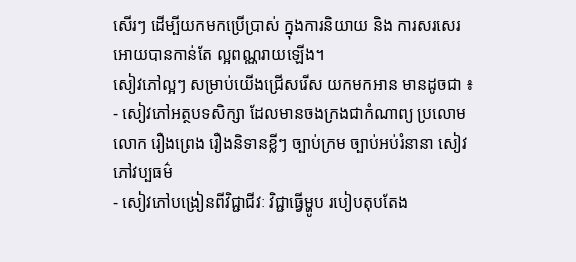សើរៗ ដើម្បីយកមកប្រើប្រាស់ ក្នុងការនិយាយ និង ការសរសេរ អោយបានកាន់តែ ល្អពណ្ណរាយឡើង។
សៀវភៅល្អៗ សម្រាប់យើងជ្រើសរើស យកមកអាន មានដូចជា ៖
- សៀវភៅអត្ថបទសិក្សា ដែលមានចងក្រងជាកំណាព្យ ប្រលោមលោក រឿងព្រេង រឿងនិទានខ្លីៗ ច្បាប់ក្រម ច្បាប់អប់រំនានា សៀវភៅវប្បធម៌
- សៀវភៅបង្រៀនពីវិជ្ជាជីវៈ វិជ្ជាធ្វើម្ហូប របៀបតុបតែង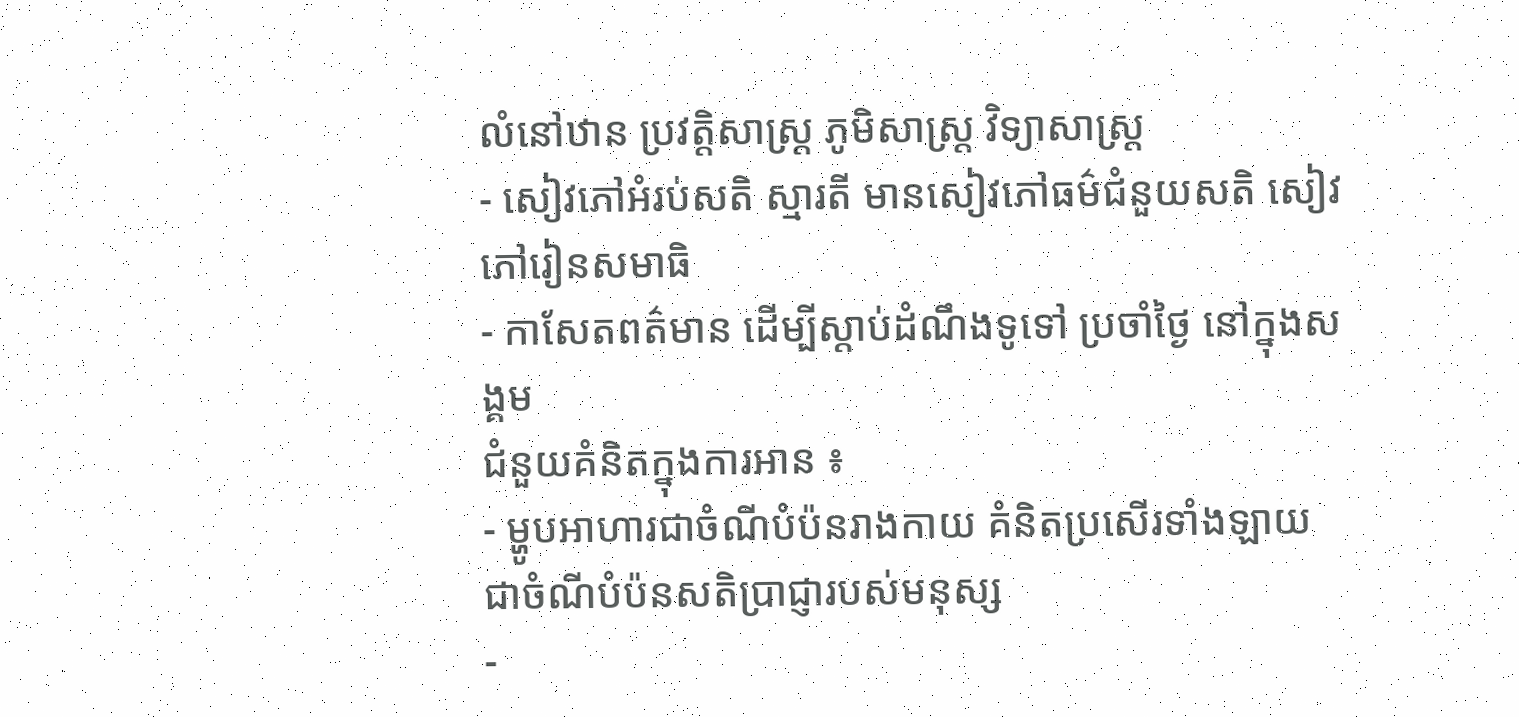លំនៅឋាន ប្រវត្តិសាស្រ្ដ ភូមិសាស្ត្រ វិទ្យាសាស្ត្រ
- សៀវភៅអំរប់សតិ ស្មារតី មានសៀវភៅធម៌ជំនួយសតិ សៀវភៅរៀនសមាធិ
- កាសែតពត៌មាន ដើម្បីស្តាប់ដំណឹងទូទៅ ប្រចាំថ្ងៃ នៅក្នុងសង្គម
ជំនួយគំនិតក្នុងការអាន ៖
- ម្ហូបអាហារជាចំណីបំប៉នរាងកាយ គំនិតប្រសើរទាំងឡាយ ជាចំណីបំប៉នសតិប្រាជ្ញារបស់មនុស្ស
-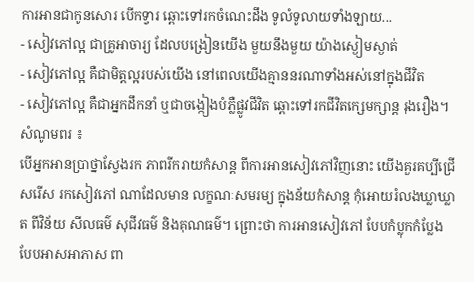ការអានជាកូនសោរ បើកទ្វារ ឆ្ពោះទៅរកចំណេះដឹង ទូលំទូលាយទាំងឡាយ...
- សៀវភៅល្អ ជាគ្រូអាចារ្យ ដែលបង្រៀនយើង មួយនឹងមួយ យ៉ាងស្ងៀមស្ងាត់
- សៀវភៅល្អ គឺជាមិត្តល្អរបស់យើង នៅពេលយើងគ្មាននរណាទាំងអស់នៅក្នុងជីវិត
- សៀវភៅល្អ គឺជាអ្នកដឹកនាំ ឬជាចង្កៀងបំភ្លឺផ្លូវជីវិត ឆ្ពោះទៅរកជីវិតក្សេមក្សាន្ត រុងរឿង។
សំណូមពរ ៖
បើអ្នកអានប្រាថ្នាស្វែងរក ភាពរីករាយកំសាន្ដ ពីការអានសៀវភៅវិញនោះ យើងគួរគប្បីជ្រើសរើស រកសៀវភៅ ណាដែលមាន លក្ខណៈសមរម្យ ក្នុងន័យកំសាន្ត កុំអោយរំលងឃ្លាឃ្លាត ពីវិន័យ សីលធម៌ សុជីវធម៌ និងគុណធម៌។ ព្រោះថា ការអានសៀវភៅ បែបកំប្លុកកំប្លែង បែបអាសអាភាស ពា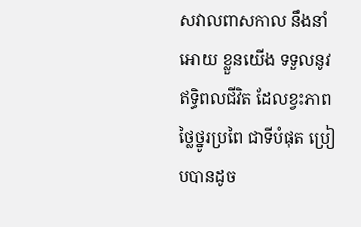សវាលពាសកាល នឹងនាំអោយ ខ្លួនយើង ទទួលនូវ ឥទ្ធិពលជីវិត ដែលខ្វះភាពថ្លៃថ្នូរប្រពៃ ជាទីបំផុត ប្រៀបបានដូច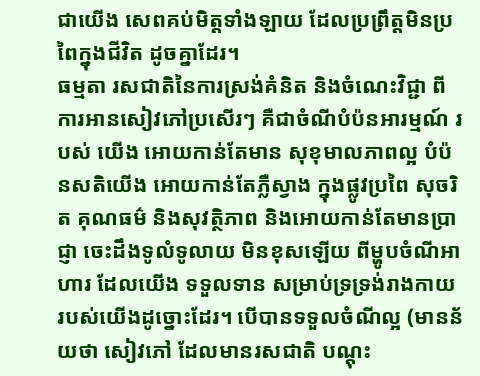ជាយើង សេពគប់មិត្តទាំងឡាយ ដែលប្រព្រឹត្តមិនប្រពៃក្នុងជីវិត ដូចគ្នាដែរ។
ធម្មតា រសជាតិនៃការស្រង់គំនិត និងចំណេះវិជ្ជា ពីការអានសៀវភៅប្រសើរៗ គឺជាចំណីបំប៉នអារម្មណ៍ របស់ យើង អោយកាន់តែមាន សុខុមាលភាពល្អ បំប៉នសតិយើង អោយកាន់តែភ្លឺស្វាង ក្នុងផ្លូវប្រពៃ សុចរិត គុណធម៌ និងសុវត្ថិភាព និងអោយកាន់តែមានប្រាជ្ញា ចេះដឹងទូលំទូលាយ មិនខុសឡើយ ពីម្ហូបចំណីអាហារ ដែលយើង ទទួលទាន សម្រាប់ទ្រទ្រង់រាងកាយ របស់យើងដូច្នោះដែរ។ បើបានទទួលចំណីល្អ (មានន័យថា សៀវភៅ ដែលមានរសជាតិ បណ្តុះ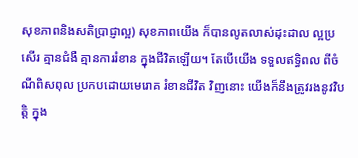សុខភាពនិងសតិប្រាជ្ញាល្អ) សុខភាពយើង ក៏បានលូតលាស់ដុះដាល ល្អប្រសើរ គ្មានជំងឺ គ្មានការរំខាន ក្នុងជីវិតឡើយ។ តែបើយើង ទទួលឥទ្ធិពល ពីចំណីពិសពុល ប្រកបដោយមេរោគ រំខានជីវិត វិញនោះ យើងក៏នឹងត្រូវរងនូវវិបត្តិ ក្នុង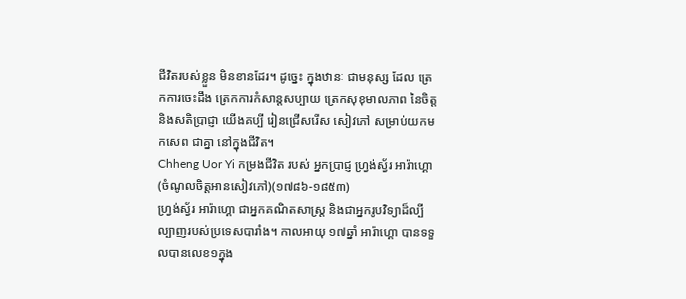ជីវិតរបស់ខ្លួន មិនខានដែរ។ ដូច្នេះ ក្នុងឋានៈ ជាមនុស្ស ដែល ត្រេកការចេះដឹង ត្រេកការកំសាន្តសប្បាយ ត្រេកសុខុមាលភាព នៃចិត្តនិងសតិប្រាជ្ញា យើងគប្បី រៀនជ្រើសរើស សៀវភៅ សម្រាប់យកមកសេព ជាគ្នា នៅក្នុងជីវិត។
Chheng Uor Yi កម្រងជីវិត របស់ អ្នកប្រាជ្ញ ហ្រ្វង់ស្វ័រ អារ៉ាហ្គោ (ចំណូលចិត្តអានសៀវភៅ)(១៧៨៦-១៨៥៣)
ហ្រ្វង់ស្វ័រ អារ៉ាហ្គោ ជាអ្នកគណិតសាស្រ្ត និងជាអ្នករូបវិទ្យាដ៏ល្បីល្បាញរបស់ប្រទេសបារាំង។ កាលអាយុ ១៧ឆ្នាំ អារ៉ាហ្គោ បានទទួលបានលេខ១ក្នុង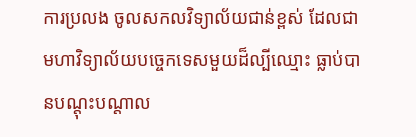ការប្រលង ចូលសកលវិទ្យាល័យជាន់ខ្ពស់ ដែលជាមហាវិទ្យាល័យបច្ចេកទេសមួយដ៏ល្បីឈ្មោះ ធ្លាប់បានបណ្តុះបណ្តាល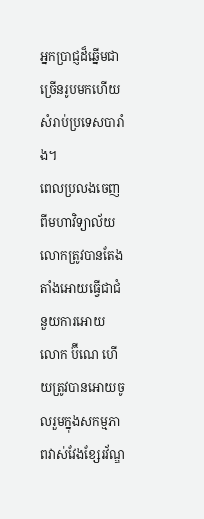អ្នកប្រាជ្ញដ៏ឆ្នើមជាច្រើនរូបមកហើយ សំរាប់ប្រទេសបារាំង។
ពេលប្រលងចេញពីមហាវិទ្យាល័យ លោកត្រូវបានតែងតាំងអោយធ្វើជាជំនួយការអោយលោក ប៊ីណេ ហើយត្រូវបានអោយចូលរួមក្នុងសកម្មភាពវាស់វែងខ្សែរវ័ណ្ឌ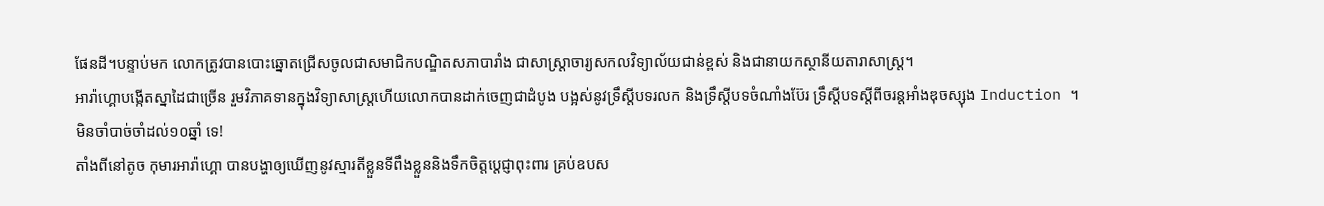ផែនដី។បន្ទាប់មក លោកត្រូវបានបោះឆ្នោតជ្រើសចូលជាសមាជិកបណ្ឌិតសភាបារាំង ជាសាស្រ្តាចារ្យសកលវិទ្យាល័យជាន់ខ្ពស់ និងជានាយកស្ថានីយតារាសាស្រ្ត។
អារ៉ាហ្គោបង្កើតស្នាដៃជាច្រើន រួមវិភាគទានក្នុងវិទ្យាសាស្រ្តហើយលោកបានដាក់ចេញជាដំបូង បង្អស់នូវទ្រឹស្តីបទរលក និងទ្រឹស្តីបទចំណាំងប៊ែរ ទ្រឹស្តីបទស្តីពីចរន្តអាំងឌុចស្សុង Induction ។
មិនចាំបាច់ចាំដល់១០ឆ្នាំ ទេ!
តាំងពីនៅតូច កុមារអារ៉ាហ្គោ បានបង្ហាឲ្យឃើញនូវស្មារតីខ្លួនទីពឹងខ្លួននិងទឹកចិត្តប្តេជ្ញាពុះពារ គ្រប់ឧបស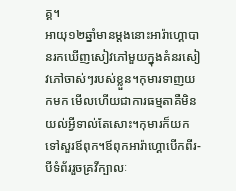គ្គ។
អាយុ១២ឆ្នាំមានម្តងនោះអារ៉ាហ្គោបានរកឃើញសៀវភៅមួយក្នុងគំនរសៀវភៅចាស់ៗរបស់ខ្លួន។កុមារទាញយកមក មើលហើយជាការធម្មតាគឺមិនយល់អ្វីទាល់តែសោះ។កុមារក៏យកទៅសួរឪពុក។ឪពុកអារ៉ាហ្គោបើកពីរ-បីទំព័ររួចគ្រវីក្បាលៈ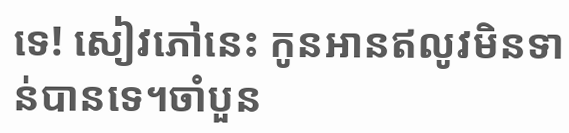ទេ! សៀវភៅនេះ កូនអានឥលូវមិនទាន់បានទេ។ចាំបួន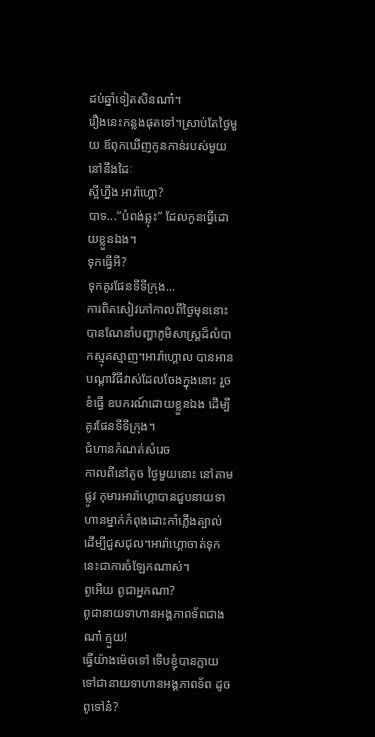ដប់ឆ្នាំទៀតសិនណា៎។
រឿងនេះកន្លងផុតទៅ។ស្រាប់តែថ្ងៃមួយ ឪពុកឃើញកូនកាន់របស់មួយនៅនឹងដៃៈ
ស្អីហ្នឹង អារ៉ាហ្គោ?
បាទ...”បំពង់ឆ្លុះ” ដែលកូនធ្វើដោយខ្លួនឯង។
ទុកធ្វើអី?
ទុកគូរផែនទីទីក្រុង...
ការពិតសៀវភៅកាលពីថ្ងៃមុននោះ បានណែនាំបញ្ហាភូមិសាស្រ្តដ៏លំបាកស្មុគស្មាញ។អារ៉ាហ្គោល បានអានបណ្តាវិធីវាស់ដែលចែងក្នុងនោះ រួចខំធ្វើ ឧបករណ៍ដោយខ្លួនឯង ដើម្បីគូរផែនទីទីក្រុង។
ជំហានកំណត់សំរេច
កាលពីនៅតូច ថ្ងៃមួយនោះ នៅតាមផ្លូវ កុមារអារ៉ាហ្គោបានជួបនាយទាហានម្នាក់កំពុងដោះកាំភ្លើងត្បាល់ ដើម្បីជួសជុល។អារ៉ាហ្គោចាត់ទុកនេះជាការចំឡែកណាស់។
ពូអើយ ពូជាអ្នកណា?
ពូជានាយទាហានអង្គភាពទ័ពជាងណា៎ ក្មួយ!
ធ្វើយ៉ាងម៉េចទៅ ទើបខ្ញុំបានក្លាយទៅជានាយទាហានអង្គភាពទ័ព ដូចពូទៅន៎?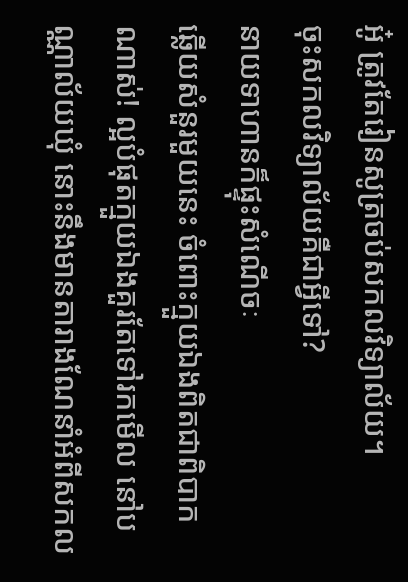អូ៎ ត្រូវតែរៀនសូត្រចប់សកលវិទ្យាល័យ។
ចុះសកលវិទ្យាល័យគឺជាអ្វីទៅ?
នាយទាហានក៏ផ្ទុះសំណើចៈ
ឆ្លើយសំនួរមួយនេះ ចំពោះក្មួយឯងពិតជាពិបាកណាស់! ល្អបំផុតក្មួយឯងគួរតែទៅរកមើល នៅបណ្ណាល័យឃុំ នោះនឹងមានតារាងណែនាំអំពីសកល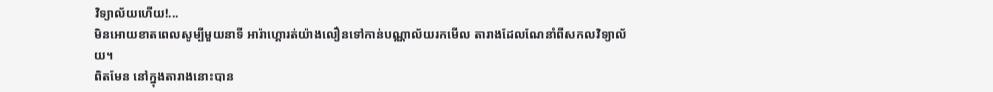វិទ្យាល័យហើយ!...
មិនអោយខាតពេលសូម្បីមួយនាទី អារ៉ាហ្គោរត់យ៉ាងលឿនទៅកាន់បណ្ណាល័យរកមើល តារាងដែលណែនាំពីសកលវិទ្យាល័យ។
ពិតមែន នៅក្នុងតារាងនោះបាន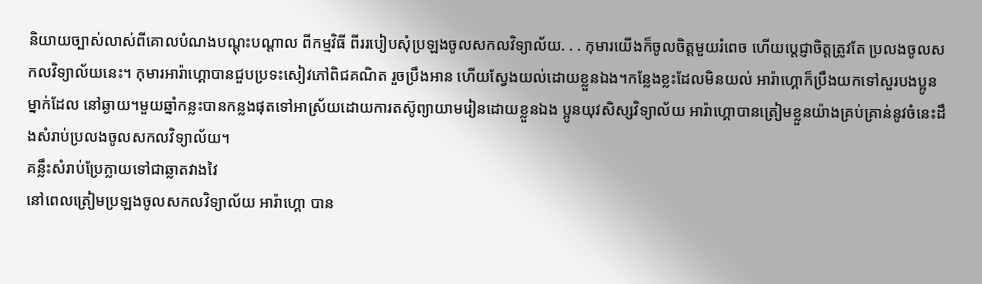និយាយច្បាស់លាស់ពីគោលបំណងបណ្តុះបណ្តាល ពីកម្មវិធី ពីររបៀបសុំប្រឡងចូលសកលវិទ្យាល័យ. . . កុមារយើងក៏ចូលចិត្តមួយរំពេច ហើយប្តេជ្ញាចិត្តត្រូវតែ ប្រលងចូលសកលវិទ្យាល័យនេះ។ កុមារអារ៉ាហ្គោបានជួបប្រទះសៀវភៅពិជគណិត រួចប្រឹងអាន ហើយស្វែងយល់ដោយខ្លួនឯង។កន្លែងខ្លះដែលមិនយល់ អារ៉ាហ្គោក៏ប្រឹងយកទៅសួរបងប្អូនម្នាក់ដែល នៅឆ្ងាយ។មួយឆ្នាំកន្លះបានកន្លងផុតទៅអាស្រ័យដោយការតស៊ូព្យាយាមរៀនដោយខ្លួនឯង ប្អូនយុវសិស្សវិទ្យាល័យ អារ៉ាហ្គោបានត្រៀមខ្លួនយ៉ាងគ្រប់គ្រាន់នូវចំនេះដឹងសំរាប់ប្រលងចូលសកលវិទ្យាល័យ។
គន្លឹះសំរាប់ប្រែក្លាយទៅជាឆ្លាតវាងវៃ
នៅពេលត្រៀមប្រឡងចូលសកលវិទ្យាល័យ អារ៉ាហ្គោ បាន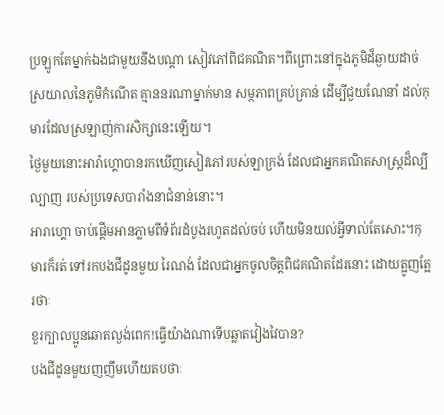ប្រឡូកតែម្នាក់ឯងជាមួយនឹងបណ្តា សៀវភៅពិជគណិត។ពីព្រោះនៅក្នុងភូមិដ៏ឆ្ងាយដាច់ស្រយាលនៃភូមិកំណើត គ្មាននរណាម្នាក់មាន សម្ថភាពគ្រប់គ្រាន់ ដើម្បីជួយណែនាំ ដល់កុមារដែលស្រឡាញ់ការសិក្សានេះឡើយ។
ថ្ងៃមួយនោះអារ៉ាហ្គោបានរកឃើញសៀវភៅរបស់ឡាក្រង់ ដែលជាអ្នកគណិតសាស្រ្តដ៏ល្បីល្បាញ របស់ប្រទេសបារាំងនាជំនាន់នោះ។
អារាហ្គោ ចាប់ផ្តើមអានភ្លាមពីទំព័រដំបូងរហូតដល់ចប់ ហើយមិនយល់អ្វីទាល់តែសោះ។កុមារក៏រត់ ទៅរកបងជីដូនមួយ រៃណង់ ដែលជាអ្នកចូលចិត្តពិជគណិតដែរនោះ ដោយត្អូញត្អែរថាៈ
ខួរក្បាលប្អូនឆោតល្ងង់ពេក!ធ្វើយ៉ាងណាទើបឆ្លាតវៀងវៃបាន?
បងជីដូនមួយញញឹមហើយតបថាៈ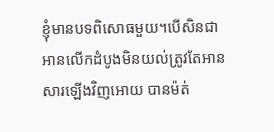ខ្ញុំមានបទពិសោធមួយ។បើសិនជាអានលើកដំបូងមិនយល់ត្រូវតែអានសារឡើងវិញអោយ បានម៉ត់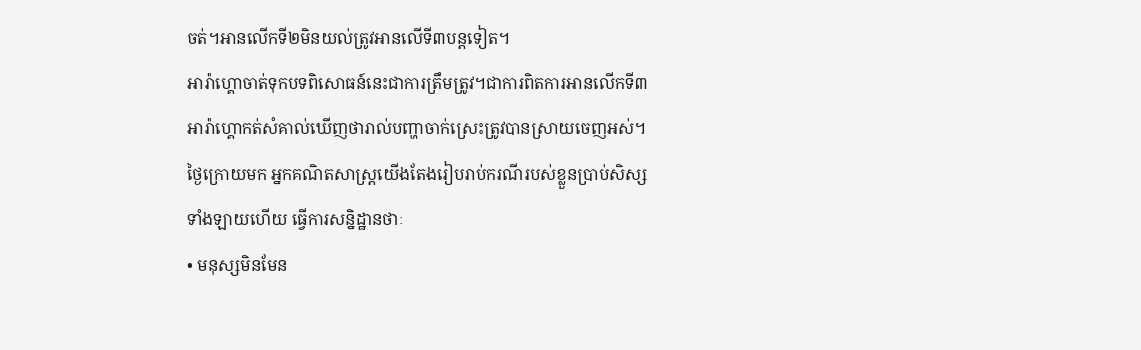ចត់។អានលើកទី២មិនយល់ត្រូវអានលើទី៣បន្តទៀត។
អារ៉ាហ្គោចាត់ទុកបទពិសោធន៍នេះជាការត្រឹមត្រូវ។ជាការពិតការអានលើកទី៣ អារ៉ាហ្គោកត់សំគាល់ឃើញថារាល់បញ្ហាចាក់ស្រេះត្រូវបានស្រាយចេញអស់។
ថ្ងៃក្រោយមក អ្នកគណិតសាស្រ្តយើងតែងរៀបរាប់ករណីរបស់ខ្លួនប្រាប់សិស្សទាំងឡាយហើយ ធ្វើការសន្និដ្ឋានថាៈ
• មនុស្សមិនមែន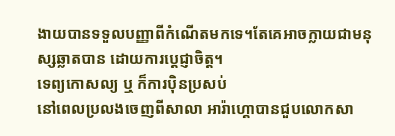ងាយបានទទួលបញ្ញាពីកំណើតមកទេ។តែគេអាចក្លាយជាមនុស្សឆ្លាតបាន ដោយការប្តេជ្ញាចិត្ត។
ទេព្យកោសល្យ ឬ ក៏ការប៉ិនប្រសប់
នៅពេលប្រលងចេញពីសាលា អារ៉ាហ្គោបានជួបលោកសា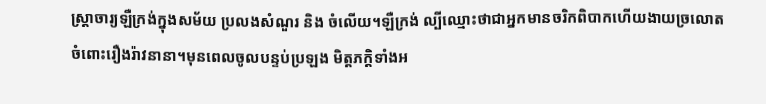ស្រ្តាចារ្យឡឺក្រង់ក្នុងសម័យ ប្រលងសំណួរ និង ចំលើយ។ឡឺក្រង់ ល្បីឈ្មោះថាជាអ្នកមានចរិកពិបាកហើយងាយច្រលោត
ចំពោះរឿងរ៉ាវនានា។មុនពេលចូលបន្ទប់ប្រឡង មិត្តភក្តិទាំងអ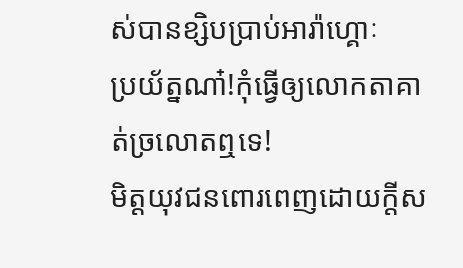ស់បានខ្សិបប្រាប់អារ៉ាហ្គោៈ
ប្រយ័ត្នណា៎!កុំធ្វើឲ្យលោកតាគាត់ច្រលោតឮទេ!
មិត្តយុវជនពោរពេញដោយក្តីស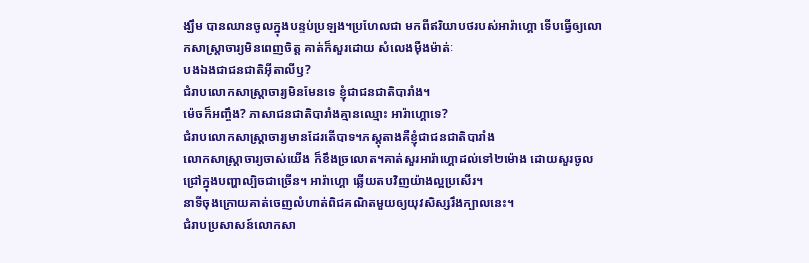ង្ឃឹម បានឈានចូលក្នុងបន្ទប់ប្រឡង។ប្រហែលជា មកពីឥរិយាបថរបស់អារ៉ាហ្គោ ទើបធ្វើឲ្យលោកសាស្រ្តាចារ្យមិនពេញចិត្ត គាត់ក៏សួរដោយ សំលេងម៉ឺងម៉ាត់ៈ
បងឯងជាជនជាតិអ៊ីតាលីឫ?
ជំរាបលោកសាស្រ្តាចារ្យមិនមែនទេ ខ្ញុំជាជនជាតិបារាំង។
ម៉េចក៏អញ្ចឹង? ភាសាជនជាតិបារាំងគ្មានឈ្មោះ អារ៉ាហ្គោទេ?
ជំរាបលោកសាស្រ្តាចារ្យមានដែរតើបាទ។ភស្តុតាងគឺខ្ញុំជាជនជាតិបារាំង
លោកសាស្រ្តាចារ្យចាស់យើង ក៏ខឹងច្រលោត។គាត់សួរអារ៉ាហ្គោដល់ទៅ២ម៉ោង ដោយសួរចូលជ្រៅក្នុងបញ្ហាល្បិចជាច្រើន។ អារ៉ាហ្គោ ឆ្លើយតបវិញយ៉ាងល្អប្រសើរ។
នាទីចុងក្រោយគាត់ចេញលំហាត់ពិជគណិតមួយឲ្យយុវសិស្សរឹងក្បាលនេះ។
ជំរាបប្រសាសន៍លោកសា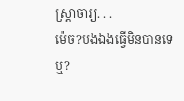ស្រ្តាចារ្យ. . .
ម៉េច?បងឯងធ្វើមិនបានទេឬ?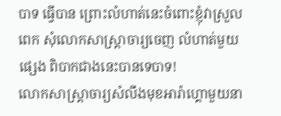បាទ ធ្វើបាន ព្រោះលំហាត់នេះចំពោះខ្ញុំវាស្រួលពេក សុំលោកសាស្រ្តាចារ្យចេញ លំហាត់មួយផ្សេង ពិបាកជាងនេះបានទេបាទ!
លោកសាស្ត្រាចារ្យសំលឹងមុខអារ៉ាហ្គោមួយនា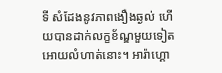ទី សំដែងនូវភាពងឿងឆ្ងល់ ហើយបានដាក់លក្ខខ័ណ្ឌមួយទៀតអោយលំហាត់នោះ។ អារ៉ាហ្គោ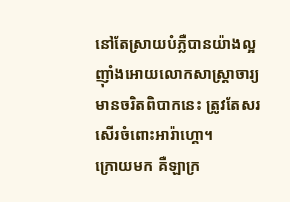នៅតែស្រាយបំភ្លឺបានយ៉ាងល្អ ញ៉ាំងអោយលោកសាស្រ្តាចារ្យមានចរិតពិបាកនេះ ត្រូវតែសរសើរចំពោះអារ៉ាហ្គោ។
ក្រោយមក គឺឡាក្រ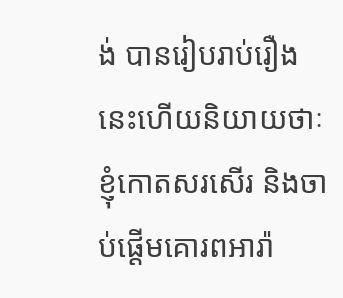ង់ បានរៀបរាប់រឿងនេះហើយនិយាយថាៈ
ខ្ញុំកោតសរសើរ និងចាប់ផ្តើមគោរពអារ៉ា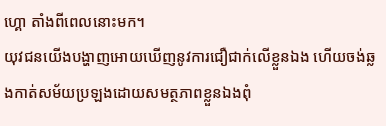ហ្គោ តាំងពីពេលនោះមក។
យុវជនយើងបង្ហាញអោយឃើញនូវការជឿជាក់លើខ្លួនឯង ហើយចង់ឆ្លងកាត់សម័យប្រឡងដោយសមត្ថភាពខ្លួនឯងពុំ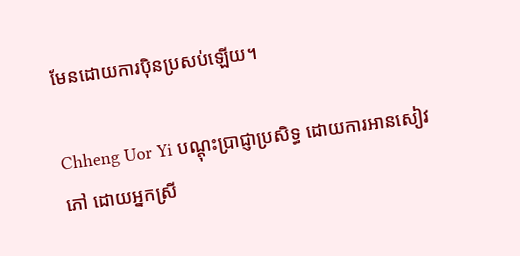មែនដោយការប៉ិនប្រសប់ឡើយ។

Chheng Uor Yi បណ្តុះប្រាជ្ញាប្រសិទ្ធ ដោយការអានសៀវភៅ ដោយអ្នកស្រី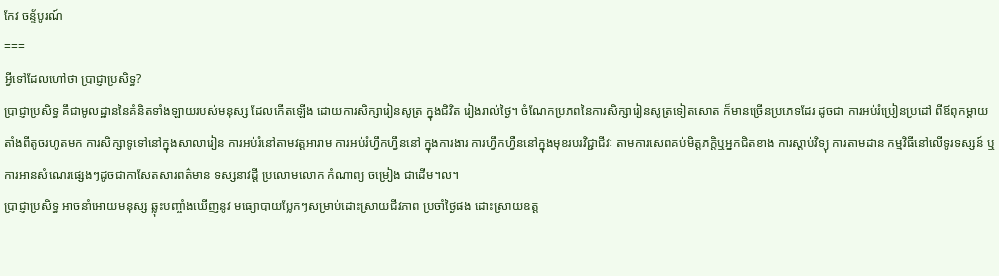កែវ ចន្ទ័បូរណ៍
===
អ្វីទៅដែលហៅថា ប្រាជ្ញាប្រសិទ្ធ?
ប្រាជ្ញាប្រសិទ្ធ គឹជាមូលដ្ឋាននៃគំនិតទាំងឡាយរបស់មនុស្ស ដែលកើតឡើង ដោយការសិក្សារៀនសូត្រ ក្នុងជិវិត រៀងរាល់ថ្ងៃ។ ចំណែកប្រភពនៃការសិក្សារៀនសូត្រទៀតសោត ក៏មានច្រើនប្រភេទដែរ ដូចជា ការអប់រំប្រៀនប្រដៅ ពីឪពុកម្តាយតាំងពីតូចរហូតមក ការសិក្សាទូទៅនៅក្នុងសាលារៀន ការអប់រំនៅតាមវត្តអារាម ការអប់រំហ្វឹកហ្វឹននៅ ក្នុងការងារ ការហ្វឹកហ្វឺននៅក្នុងមុខរបរវិជ្ជាជីវៈ តាមការសេពគប់មិត្តភក្តិឬអ្នកជិតខាង ការស្តាប់វិទ្យុ ការតាមដាន កម្មវិធីនៅលើទូរទស្សន៍ ឬ ការអានសំណេរផ្សេងៗដូចជាកាសែតសារពត៌មាន ទស្សនាវដ្តី ប្រលោមលោក កំណាព្យ ចម្រៀង ជាដើម។ល។
ប្រាជ្ញាប្រសិទ្ធ អាចនាំអោយមនុស្ស ឆ្លុះបញ្ចាំងឃើញនូវ មធ្យោបាយប្លែកៗសម្រាប់ដោះស្រាយជីវភាព ប្រចាំថ្ងៃផង ដោះស្រាយឧត្ត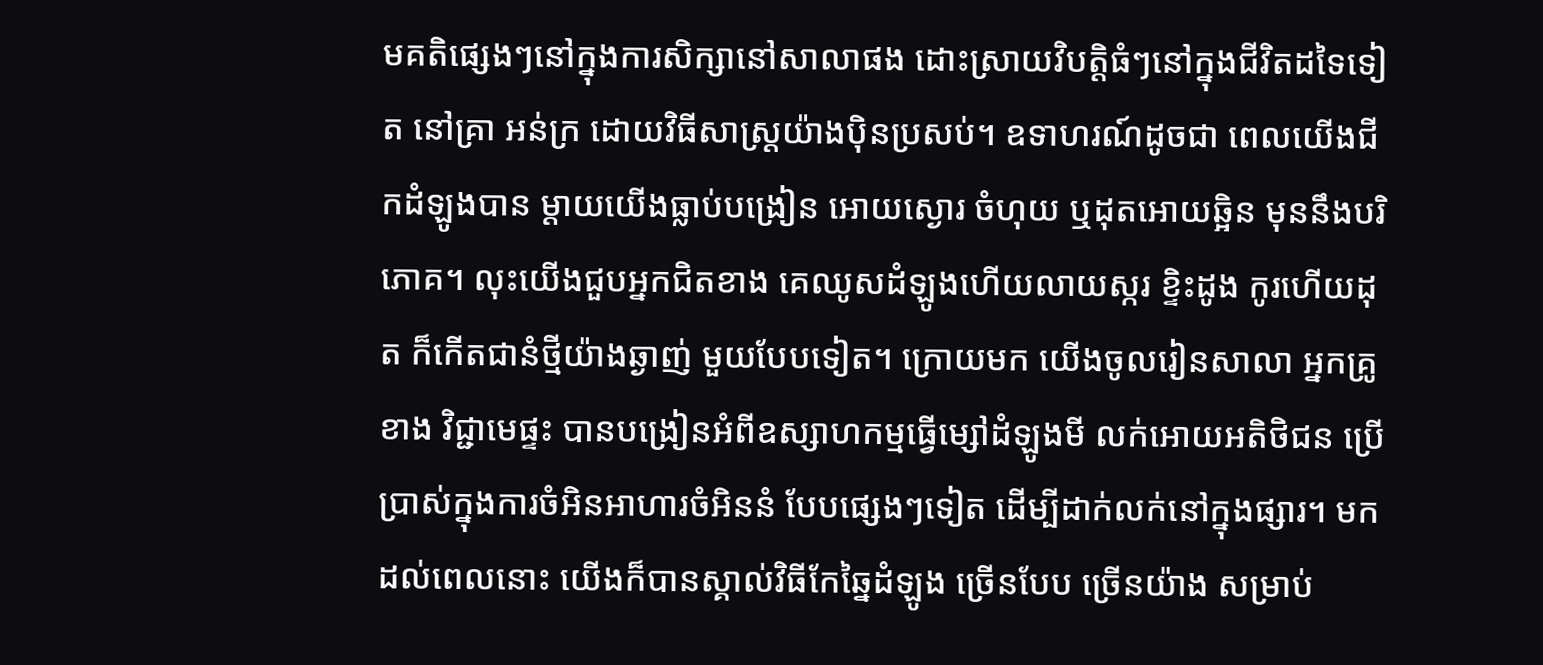មគតិផ្សេងៗនៅក្នុងការសិក្សានៅសាលាផង ដោះស្រាយវិបត្តិធំៗនៅក្នុងជីវិតដទៃទៀត នៅគ្រា អន់ក្រ ដោយវិធីសាស្ត្រយ៉ាងប៉ិនប្រសប់។ ឧទាហរណ៍ដូចជា ពេលយើងជីកដំឡូងបាន ម្តាយយើងធ្លាប់បង្រៀន អោយស្ងោរ ចំហុយ ឬដុតអោយឆ្អិន មុននឹងបរិភោគ។ លុះយើងជួបអ្នកជិតខាង គេឈូសដំឡូងហើយលាយស្ករ ខ្ទិះដូង កូរហើយដុត ក៏កើតជានំថ្មីយ៉ាងឆ្ងាញ់ មួយបែបទៀត។ ក្រោយមក យើងចូលរៀនសាលា អ្នកគ្រូខាង វិជ្ជាមេផ្ទះ បានបង្រៀនអំពីឧស្សាហកម្មធ្វើម្សៅដំឡូងមី លក់អោយអតិថិជន ប្រើប្រាស់ក្នុងការចំអិនអាហារចំអិននំ បែបផ្សេងៗទៀត ដើម្បីដាក់លក់នៅក្នុងផ្សារ។ មកដល់ពេលនោះ យើងក៏បានស្គាល់វិធីកែឆ្នៃដំឡូង ច្រើនបែប ច្រើនយ៉ាង សម្រាប់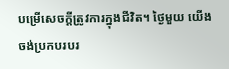បម្រើសេចក្តីត្រូវការក្នុងជីវិត។ ថ្ងៃមួយ យើងចង់ប្រកបរបរ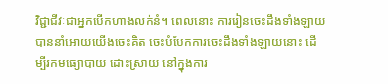វិជ្ជាជីវៈជាអ្នកបើកហាងលក់នំ។ ពេលនោះ ការរៀនចេះដឹងទាំងឡាយ បាននាំអោយយើងចេះគិត ចេះបំបែកការចេះដឹងទាំងឡាយនោះ ដើម្បីរកមធ្យោបាយ ដោះស្រាយ នៅក្នុងការ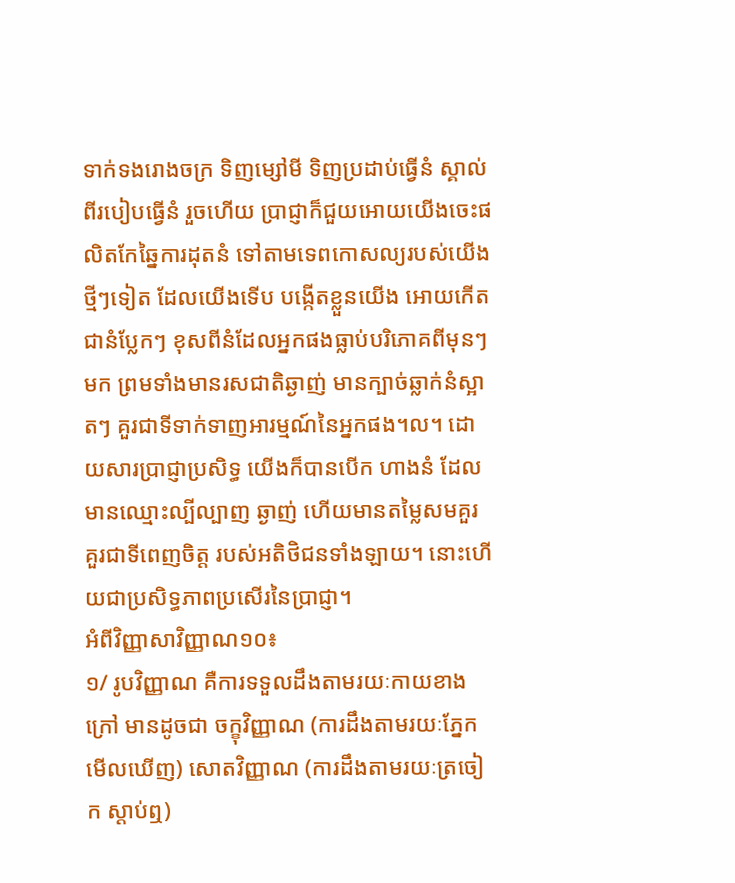ទាក់ទងរោងចក្រ ទិញម្សៅមី ទិញប្រដាប់ធ្វើនំ ស្គាល់ពីរបៀបធ្វើនំ រួចហើយ ប្រាជ្ញាក៏ជួយអោយយើងចេះផលិតកែឆ្នៃការដុតនំ ទៅតាមទេពកោសល្យរបស់យើង ថ្មីៗទៀត ដែលយើងទើប បង្កើតខ្លួនយើង អោយកើតជានំប្លែកៗ ខុសពីនំដែលអ្នកផងធ្លាប់បរិភោគពីមុនៗមក ព្រមទាំងមានរសជាតិឆ្ងាញ់ មានក្បាច់ឆ្លាក់នំស្អាតៗ គួរជាទីទាក់ទាញអារម្មណ៍នៃអ្នកផង។ល។ ដោយសារប្រាជ្ញាប្រសិទ្ធ យើងក៏បានបើក ហាងនំ ដែលមានឈ្មោះល្បីល្បាញ ឆ្ងាញ់ ហើយមានតម្លៃសមគួរ គួរជាទីពេញចិត្ត របស់អតិថិជនទាំងឡាយ។ នោះហើយជាប្រសិទ្ធភាពប្រសើរនៃប្រាជ្ញា។
អំពីវិញ្ញាសាវិញ្ញាណ១០៖
១/ រូបវិញ្ញាណ គឺការទទួលដឹងតាមរយៈកាយខាងក្រៅ មានដូចជា ចក្ខុវិញ្ញាណ (ការដឹងតាមរយៈភ្នែក មើលឃើញ) សោតវិញ្ញាណ (ការដឹងតាមរយៈត្រចៀក ស្តាប់ឮ)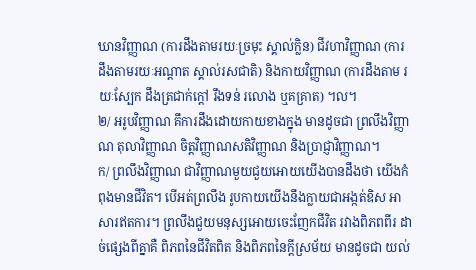ឃានវិញ្ញាណ (ការដឹងតាមរយៈច្រមុះ ស្គាល់ក្លិន) ជីវហាវិញ្ញាណ (ការដឹងតាមរយៈអណ្តាត ស្គាល់រសជាតិ) និងកាយវិញ្ញាណ (ការដឹងតាម រយៈស្បែក ដឹងត្រជាក់ក្តៅ រឹងទន់ រលោង ឬគគ្រាត) ។ល។
២/ អរូបវិញ្ញាណ គឹការដឹងដោយកាយខាងក្នុង មានដូចជា ព្រលឹងវិញ្ញាណ តុលាវិញ្ញាណ ចិត្តវិញ្ញាណសតិវិញ្ញាណ និងប្រាជ្ញាវិញ្ញាណ។
ក/ ព្រលឹងវិញ្ញាណ ជាវិញ្ញាណមួយជួយអោយយើងបានដឹងថា យើងកំពុងមានជីវិត។ បើអត់ព្រលឹង រូបកាយយើងនឹងក្លាយជាអង្កត់ឧិស អាសារឥតការ។ ព្រលឹងជួយមនុស្សអោយចេះញែកជីវិត រវាងពិភពពីរ ដាច់ផ្សេងពីគ្នាគឺ ពិភពនៃជីវិតពិត និងពិភពនៃក្តីស្រម័យ មានដូចជា យល់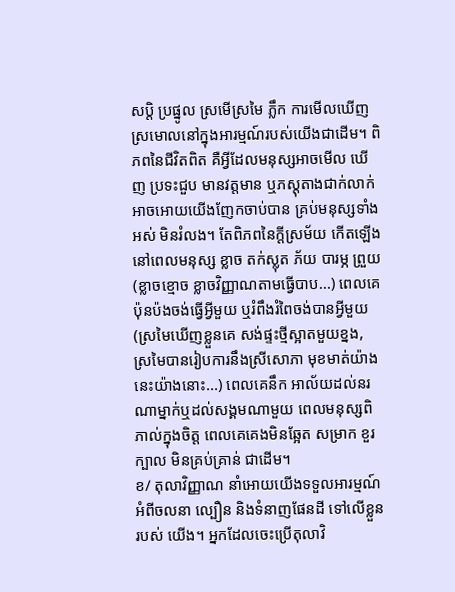សប្តិ ប្រផ្នូល ស្រមើស្រមៃ ភ្លឹក ការមើលឃើញស្រមោលនៅក្នុងអារម្មណ៍របស់យើងជាដើម។ ពិភពនៃជីវិតពិត គឺអ្វីដែលមនុស្សអាចមើល ឃើញ ប្រទះជួប មានវត្តមាន ឬភស្តុតាងជាក់លាក់ អាចអោយយើងញែកចាប់បាន គ្រប់មនុស្សទាំងអស់ មិនរំលង។ តែពិភពនៃក្តីស្រម័យ កើតឡើងនៅពេលមនុស្ស ខ្លាច តក់ស្លុត ភ័យ បារម្ភ ព្រួយ (ខ្លាចខ្មោច ខ្លាចវិញ្ញាណតាមធ្វើបាប...) ពេលគេប៉ុនប៉ងចង់ធ្វើអ្វីមួយ ឬរំពឹងរំពៃចង់បានអ្វីមួយ (ស្រមៃឃើញខ្លួនគេ សង់ផ្ទះថ្មីស្អាតមួយខ្នង, ស្រមៃបានរៀបការនឹងស្រីសោភា មុខមាត់យ៉ាងនេះយ៉ាងនោះ...) ពេលគេនឹក អាល័យដល់នរណាម្នាក់ឬដល់សង្គមណាមួយ ពេលមនុស្សពិភាល់ក្នុងចិត្ត ពេលគេគេងមិនឆ្អែត សម្រាក ខួរក្បាល មិនគ្រប់គ្រាន់ ជាដើម។
ខ/ តុលាវិញ្ញាណ នាំអោយយើងទទួលអារម្មណ៍ អំពីចលនា ល្បឿន និងទំនាញផែនដី ទៅលើខ្លួនរបស់ យើង។ អ្នកដែលចេះប្រើតុលាវិ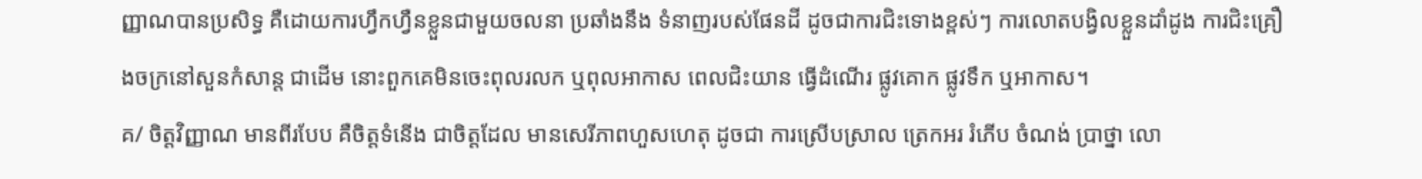ញ្ញាណបានប្រសិទ្ធ គឺដោយការហ្វឹកហ្វឺនខ្លួនជាមួយចលនា ប្រឆាំងនឹង ទំនាញរបស់ផែនដី ដូចជាការជិះទោងខ្ពស់ៗ ការលោតបង្វិលខ្លួនដាំដូង ការជិះគ្រឿងចក្រនៅសួនកំសាន្ត ជាដើម នោះពួកគេមិនចេះពុលរលក ឬពុលអាកាស ពេលជិះយាន ធ្វើដំណើរ ផ្លូវគោក ផ្លូវទឹក ឬអាកាស។
គ/ ចិត្តវិញ្ញាណ មានពីរបែប គឺចិត្តទំនើង ជាចិត្តដែល មានសេរីភាពហួសហេតុ ដូចជា ការស្រើបស្រាល ត្រេកអរ រំភើប ចំណង់ ប្រាថ្នា លោ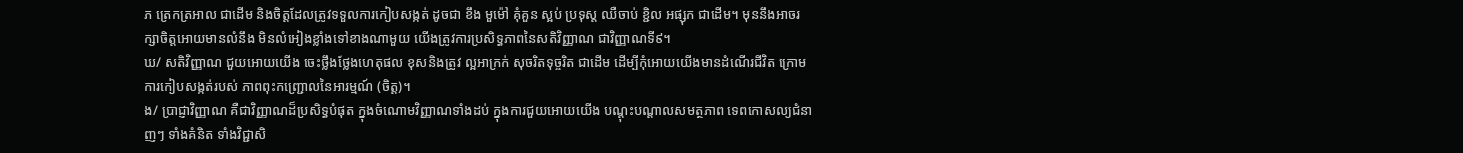ភ ត្រេកត្រអាល ជាដើម និងចិត្តដែលត្រូវទទួលការកៀបសង្កត់ ដូចជា ខឹង មួម៉ៅ គុំគួន ស្អប់ ប្រទុស្ត ឈឺចាប់ ខ្ជិល អផ្សុក ជាដើម។ មុននឹងអាចរក្សាចិត្តអោយមានលំនឹង មិនលំអៀងខ្លាំងទៅខាងណាមួយ យើងត្រូវការប្រសិទ្ធភាពនៃសតិវិញ្ញាណ ជាវិញ្ញាណទី៩។
ឃ/ សតិវិញ្ញាណ ជួយអោយយើង ចេះថ្លឹងថ្លែងហេតុផល ខុសនិងត្រូវ ល្អអាក្រក់ សុចរិតទុច្ចរិត ជាដើម ដើម្បីកុំអោយយើងមានដំណើរជីវិត ក្រោមការកៀបសង្កត់របស់ ភាពពុះកញ្ជ្រោលនៃអារម្មណ៍ (ចិត្ត)។
ង/ ប្រាជ្ញាវិញ្ញាណ គឺជាវិញ្ញាណដ៏ប្រសិទ្ធបំផុត ក្នុងចំណោមវិញ្ញាណទាំងដប់ ក្នុងការជួយអោយយើង បណ្តុះបណ្តាលសមត្ថភាព ទេពកោសល្យជំនាញៗ ទាំងគំនិត ទាំងវិជ្ជាសិ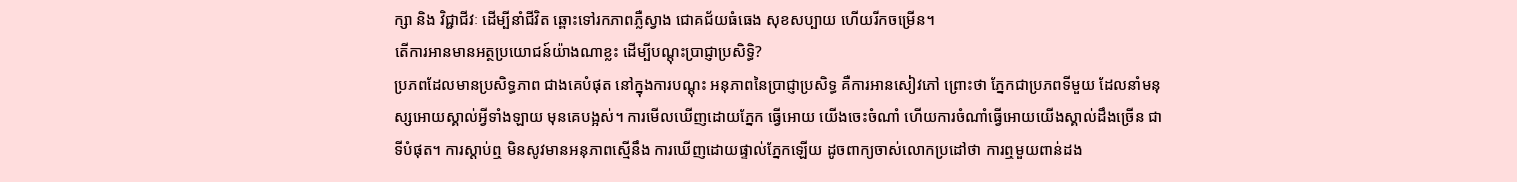ក្សា និង វិជ្ជាជីវៈ ដើម្បីនាំជីវិត ឆ្ពោះទៅរកភាពភ្លឺស្វាង ជោគជ័យធំធេង សុខសប្បាយ ហើយរីកចម្រើន។
តើការអានមានអត្ថប្រយោជន៍យ៉ាងណាខ្លះ ដើម្បីបណ្តុះប្រាជ្ញាប្រសិទ្ធិ?
ប្រភពដែលមានប្រសិទ្ធភាព ជាងគេបំផុត នៅក្នុងការបណ្តុះ អនុភាពនៃប្រាជ្ញាប្រសិទ្ធ គឺការអានសៀវភៅ ព្រោះថា ភ្នែកជាប្រភពទីមួយ ដែលនាំមនុស្សអោយស្គាល់អ្វីទាំងឡាយ មុនគេបង្អស់។ ការមើលឃើញដោយភ្នែក ធ្វើអោយ យើងចេះចំណាំ ហើយការចំណាំធ្វើអោយយើងស្គាល់ដឹងច្រើន ជាទីបំផុត។ ការស្តាប់ឮ មិនសូវមានអនុភាពស្មើនឹង ការឃើញដោយផ្ទាល់ភ្នែកឡើយ ដូចពាក្យចាស់លោកប្រដៅថា ការឮមួយពាន់ដង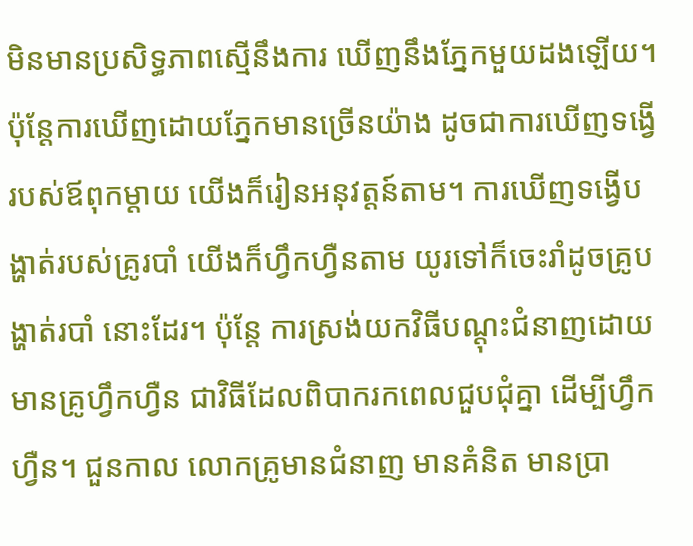មិនមានប្រសិទ្ធភាពស្មើនឹងការ ឃើញនឹងភ្នែកមួយដងឡើយ។ ប៉ុន្តែការឃើញដោយភ្នែកមានច្រើនយ៉ាង ដូចជាការឃើញទង្វើរបស់ឪពុកម្តាយ យើងក៏រៀនអនុវត្តន៍តាម។ ការឃើញទង្វើបង្ហាត់របស់គ្រូរបាំ យើងក៏ហ្វឹកហ្វឺនតាម យូរទៅក៏ចេះរាំដូចគ្រូបង្ហាត់របាំ នោះដែរ។ ប៉ុន្តែ ការស្រង់យកវិធីបណ្តុះជំនាញដោយមានគ្រូហ្វឹកហ្វឺន ជាវិធីដែលពិបាករកពេលជួបជុំគ្នា ដើម្បីហ្វឹក ហ្វឺន។ ជួនកាល លោកគ្រូមានជំនាញ មានគំនិត មានប្រា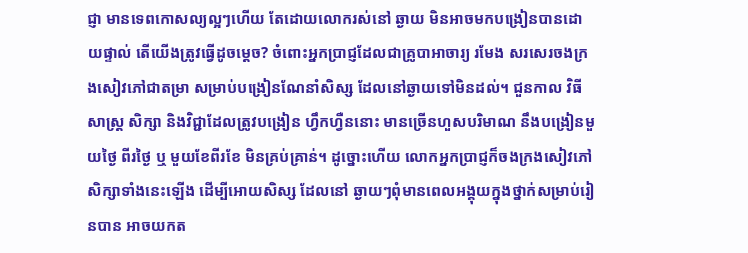ជ្ញា មានទេពកោសល្យល្អៗហើយ តែដោយលោករស់នៅ ឆ្ងាយ មិនអាចមកបង្រៀនបានដោយផ្ទាល់ តើយើងត្រូវធ្វើដូចម្តេច? ចំពោះអ្នកប្រាជ្ញដែលជាគ្រូបាអាចារ្យ រមែង សរសេរចងក្រងសៀវភៅជាតម្រា សម្រាប់បង្រៀនណែនាំសិស្ស ដែលនៅឆ្ងាយទៅមិនដល់។ ជួនកាល វិធីសាស្ត្រ សិក្សា និងវិជ្ជាដែលត្រូវបង្រៀន ហ្វឹកហ្វឺននោះ មានច្រើនហួសបរិមាណ នឹងបង្រៀនមួយថ្ងៃ ពីរថ្ងៃ ឬ មួយខែពីរខែ មិនគ្រប់គ្រាន់។ ដូច្នោះហើយ លោកអ្នកប្រាជ្ញក៏ចងក្រងសៀវភៅសិក្សាទាំងនេះឡើង ដើម្បីអោយសិស្ស ដែលនៅ ឆ្ងាយៗពុំមានពេលអង្គុយក្នុងថ្នាក់សម្រាប់រៀនបាន អាចយកត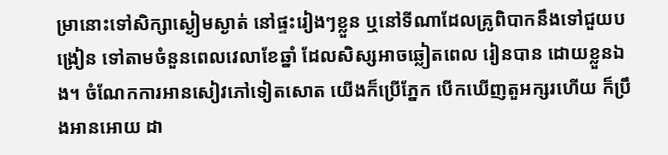ម្រានោះទៅសិក្សាស្ងៀមស្ងាត់ នៅផ្ទះរៀងៗខ្លួន ឬនៅទីណាដែលគ្រូពិបាកនឹងទៅជួយបង្រៀន ទៅតាមចំនួនពេលវេលាខែឆ្នាំ ដែលសិស្សអាចឆ្លៀតពេល រៀនបាន ដោយខ្លួនឯង។ ចំណែកការអានសៀវភៅទៀតសោត យើងក៏ប្រើភ្នែក បើកឃើញតួអក្សរហើយ ក៏ប្រឹងអានអោយ ដា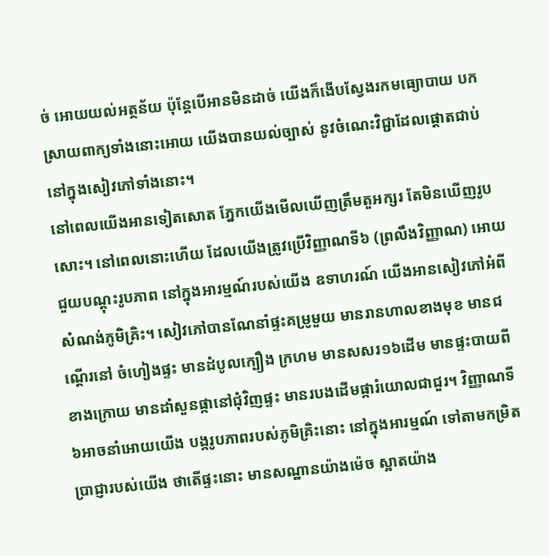ច់ អោយយល់អត្ថន័យ ប៉ុន្តែបើអានមិនដាច់ យើងក៏ងើបស្វែងរកមធ្យោបាយ បកស្រាយពាក្យទាំងនោះអោយ យើងបានយល់ច្បាស់ នូវចំណេះវិជ្ជាដែលផ្តោតជាប់នៅក្នុងសៀវភៅទាំងនោះ។
នៅពេលយើងអានទៀតសោត ភ្នែកយើងមើលឃើញត្រឹមតួអក្សរ តែមិនឃើញរូបសោះ។ នៅពេលនោះហើយ ដែលយើងត្រូវប្រើវិញ្ញាណទី៦ (ព្រលឹងវិញ្ញាណ) អោយជួយបណ្តុះរូបភាព នៅក្នុងអារម្មណ៍របស់យើង ឧទាហរណ៍ យើងអានសៀវភៅអំពីសំណង់ភូមិគ្រិះ។ សៀវភៅបានណែនាំផ្ទះគម្រូមួយ មានរានហាលខាងមុខ មានជណ្តើរនៅ ចំហៀងផ្ទះ មានដំបូលក្បឿង ក្រហម មានសសរ១៦ដើម មានផ្ទះបាយពីខាងក្រោយ មានដាំសួនផ្កានៅជុំវិញផ្ទះ មានរបងដើមផ្ការំយោលជាជួរ។ វិញ្ញាណទី៦អាចនាំអោយយើង បង្ករូបភាពរបស់ភូមិគ្រិះនោះ នៅក្នុងអារម្មណ៍ ទៅតាមកម្រិតប្រាជ្ញារបស់យើង ថាតើផ្ទះនោះ មានសណ្ឋានយ៉ាងម៉េច ស្អាតយ៉ាង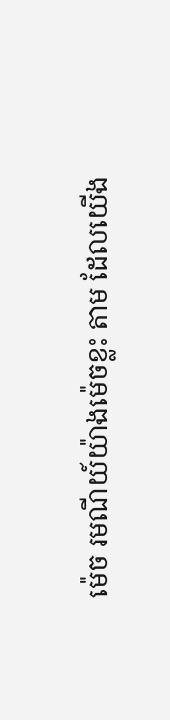ម៉េច រមណីយ៍យ៉ាងម៉េចខ្លះ តាម ដែលយើង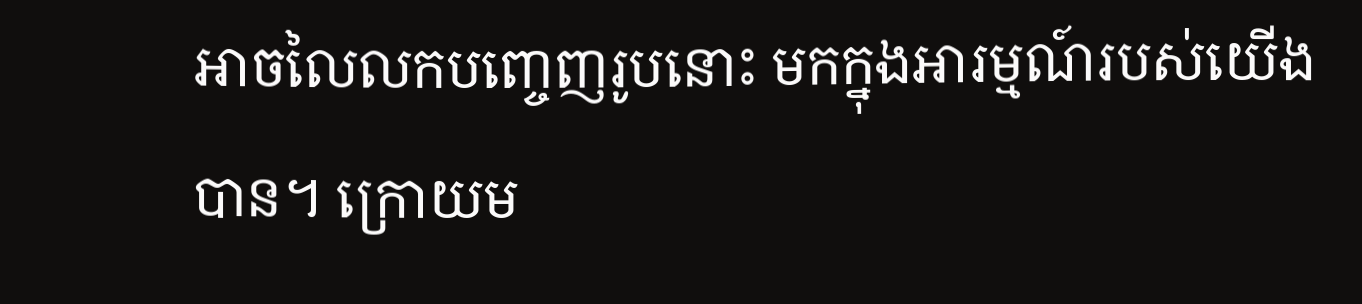អាចលៃលកបញ្ចេញរូបនោះ មកក្នុងអារម្មណ៍របស់យើងបាន។ ក្រោយម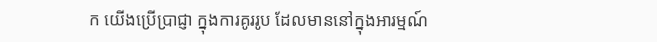ក យើងប្រើប្រាជ្ញា ក្នុងការគូររូប ដែលមាននៅក្នុងអារម្មណ៍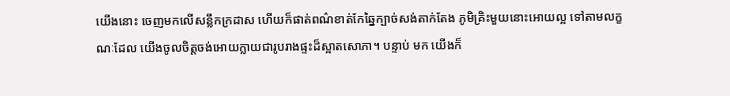យើងនោះ ចេញមកលើសន្លឹកក្រដាស ហើយក៏ផាត់ពណ៌ខាត់កែឆ្នៃក្បាច់សង់តាក់តែង ភូមិគ្រិះមួយនោះអោយល្អ ទៅតាមលក្ខណៈដែល យើងចូលចិត្តចង់អោយក្លាយជារូបរាងផ្ទះដ៏ស្អាតសោភា។ បន្ទាប់ មក យើងក៏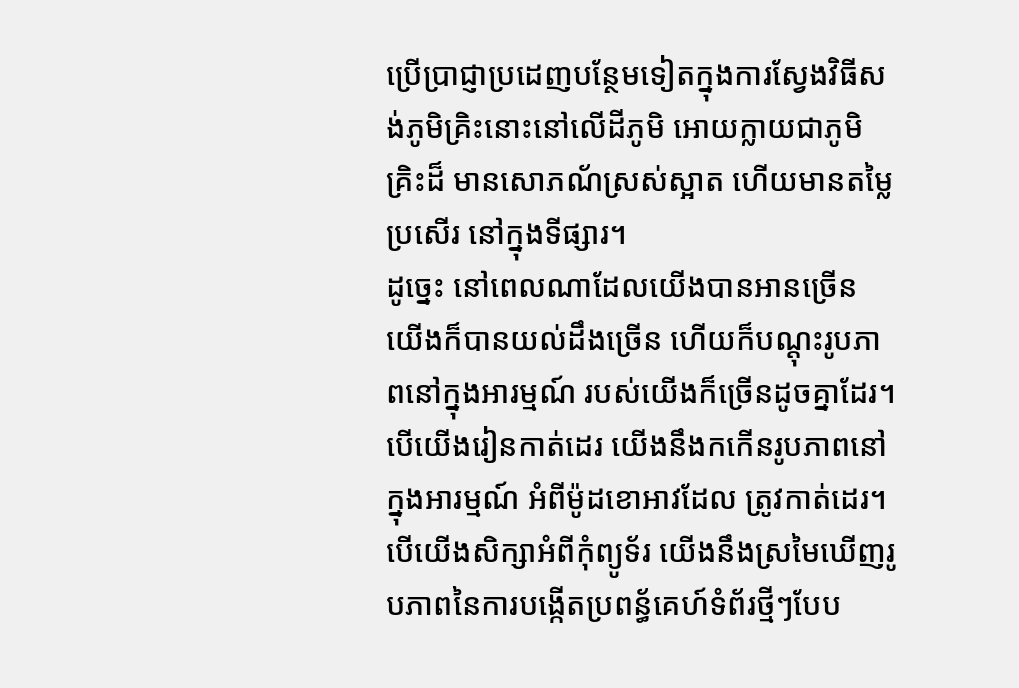ប្រើប្រាជ្ញាប្រដេញបន្ថែមទៀតក្នុងការស្វែងវិធីសង់ភូមិគ្រិះនោះនៅលើដីភូមិ អោយក្លាយជាភូមិគ្រិះដ៏ មានសោភណ័ស្រស់ស្អាត ហើយមានតម្លៃប្រសើរ នៅក្នុងទីផ្សារ។
ដូច្នេះ នៅពេលណាដែលយើងបានអានច្រើន យើងក៏បានយល់ដឹងច្រើន ហើយក៏បណ្តុះរូបភាពនៅក្នុងអារម្មណ៍ របស់យើងក៏ច្រើនដូចគ្នាដែរ។ បើយើងរៀនកាត់ដេរ យើងនឹងកកើនរូបភាពនៅក្នុងអារម្មណ៍ អំពីម៉ូដខោអាវដែល ត្រូវកាត់ដេរ។ បើយើងសិក្សាអំពីកុំព្យូទ័រ យើងនឹងស្រមៃឃើញរូបភាពនៃការបង្កើតប្រពន្ធ័គេហ៍ទំព័រថ្មីៗបែប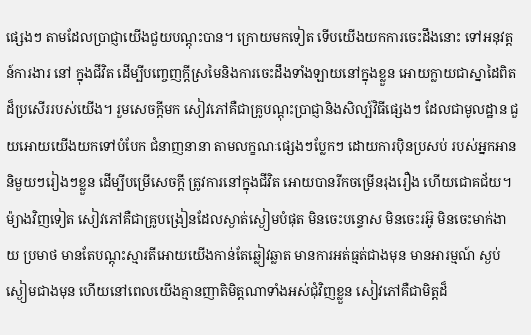ផ្សេងៗ តាមដែលប្រាជ្ញាយើងជួយបណ្តុះបាន។ ក្រោយមកទៀត ទើបយើងយកការចេះដឹងនោះ ទៅអនុវត្តន៍ការងារ នៅ ក្នុងជីវិត ដើម្បីបញ្ចេញក្តីស្រមៃនិងការចេះដឹងទាំងឡាយនៅក្នុងខ្លួន អោយក្លាយជាស្នាដៃពិតដ៏ប្រសើររបស់យើង។ រួមសេចក្តីមក សៀវភៅគឺជាគ្រូបណ្តុះប្រាជ្ញានិងសិល្ប៍វិធីផ្សេងៗ ដែលជាមូលដ្ឋាន ជួយអោយយើងយកទៅបំបែក ជំនាញនានា តាមលក្ខណៈផ្សេងៗប្លែកៗ ដោយការប៉ិនប្រសប់ របស់អ្នកអាននិមួយៗរៀងៗខ្លួន ដើម្បីបម្រើសេចក្តី ត្រូវការនៅក្នុងជីវិត អោយបានរីកចម្រើនរុងរឿង ហើយជោគជ័យ។
ម៉្យាងវិញទៀត សៀវភៅគឺជាគ្រូបង្រៀនដែលស្ងាត់ស្ងៀមបំផុត មិនចេះបន្ទោស មិនចេះរអ៊ូ មិនចេះមាក់ងាយ ប្រមាថ មានតែបណ្តុះស្មារតីអោយយើងកាន់តែឆ្លៀវឆ្លាត មានការអត់ធ្មត់ជាងមុន មានអារម្មណ៍ ស្ងប់ស្ងៀមជាងមុន ហើយនៅពេលយើងគ្មានញាតិមិត្តណាទាំងអស់ជុំវិញខ្លួន សៀវភៅគឺជាមិត្តដ៏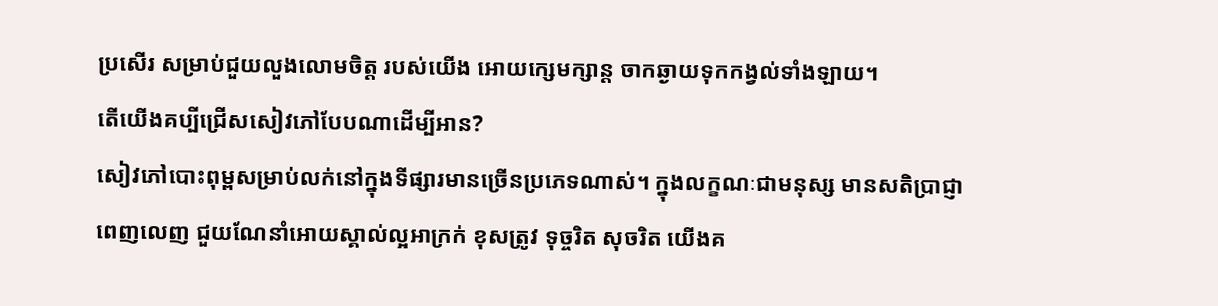ប្រសើរ សម្រាប់ជួយលួងលោមចិត្ត របស់យើង អោយក្សេមក្សាន្ត ចាកឆ្ងាយទុកកង្វល់ទាំងឡាយ។
តើយើងគប្បីជ្រើសសៀវភៅបែបណាដើម្បីអាន?
សៀវភៅបោះពុម្ពសម្រាប់លក់នៅក្នុងទីផ្សារមានច្រើនប្រភេទណាស់។ ក្នុងលក្ខណៈជាមនុស្ស មានសតិប្រាជ្ញា ពេញលេញ ជួយណែនាំអោយស្គាល់ល្អអាក្រក់ ខុសត្រូវ ទុច្ចរិត សុចរិត យើងគ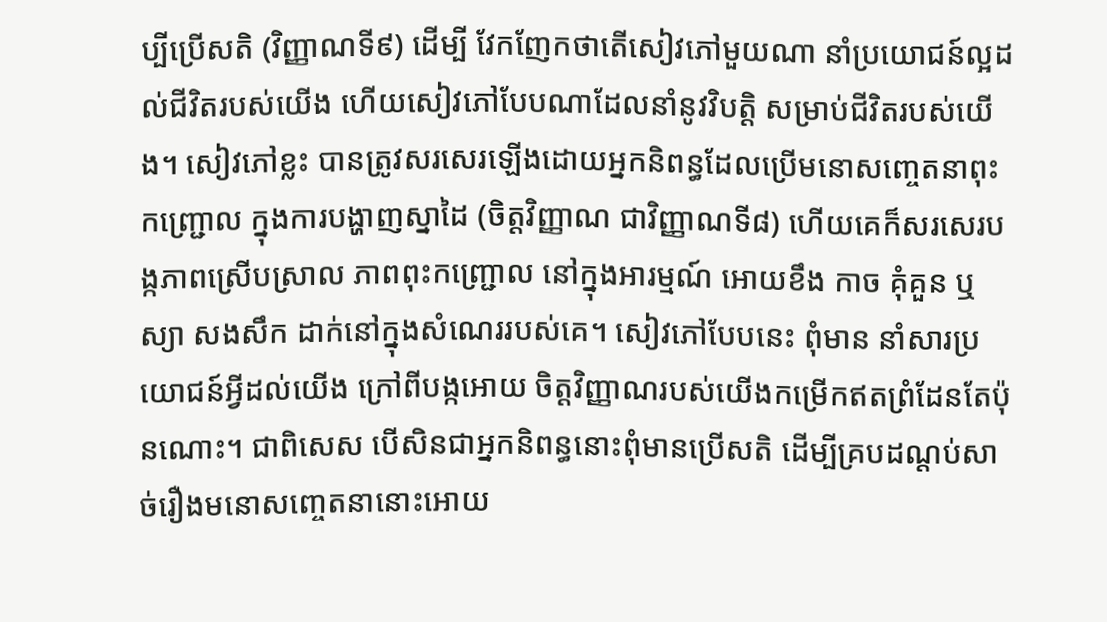ប្បីប្រើសតិ (វិញ្ញាណទី៩) ដើម្បី វែកញែកថាតើសៀវភៅមួយណា នាំប្រយោជន៍ល្អដល់ជីវិតរបស់យើង ហើយសៀវភៅបែបណាដែលនាំនូវវិបត្តិ សម្រាប់ជីវិតរបស់យើង។ សៀវភៅខ្លះ បានត្រូវសរសេរឡើងដោយអ្នកនិពន្ធដែលប្រើមនោសញ្ចេតនាពុះកញ្ជ្រោល ក្នុងការបង្ហាញស្នាដៃ (ចិត្តវិញ្ញាណ ជាវិញ្ញាណទី៨) ហើយគេក៏សរសេរបង្កភាពស្រើបស្រាល ភាពពុះកញ្ជ្រោល នៅក្នុងអារម្មណ៍ អោយខឹង កាច គុំគួន ឬស្យា សងសឹក ដាក់នៅក្នុងសំណេររបស់គេ។ សៀវភៅបែបនេះ ពុំមាន នាំសារប្រយោជន៍អ្វីដល់យើង ក្រៅពីបង្កអោយ ចិត្តវិញ្ញាណរបស់យើងកម្រើកឥតព្រំដែនតែប៉ុនណោះ។ ជាពិសេស បើសិនជាអ្នកនិពន្ធនោះពុំមានប្រើសតិ ដើម្បីគ្របដណ្តប់សាច់រឿងមនោសញ្ចេតនានោះអោយ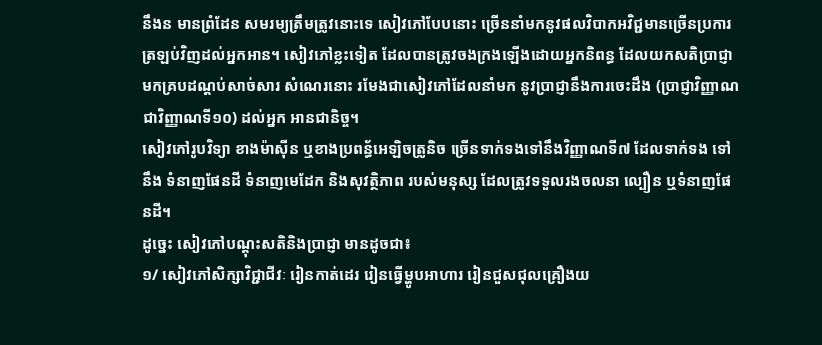នឹងន មានព្រំដែន សមរម្យត្រឹមត្រូវនោះទេ សៀវភៅបែបនោះ ច្រើននាំមកនូវផលវិបាកអវិជ្ជមានច្រើនប្រការត្រឡប់វិញដល់អ្នកអាន។ សៀវភៅខ្លះទៀត ដែលបានត្រូវចងក្រងឡើងដោយអ្នកនិពន្ធ ដែលយកសតិប្រាជ្ញាមកគ្របដណ្តប់សាច់សារ សំណេរនោះ រមែងជាសៀវភៅដែលនាំមក នូវប្រាជ្ញានឹងការចេះដឹង (ប្រាជ្ញាវិញ្ញាណ ជាវិញ្ញាណទី១០) ដល់អ្នក អានជានិច្ច។
សៀវភៅរូបវិទ្យា ខាងម៉ាស៊ីន ឬខាងប្រពន្ធ័អេឡិចត្រូនិច ច្រើនទាក់ទងទៅនឹងវិញ្ញាណទី៧ ដែលទាក់ទង ទៅនឹង ទំនាញផែនដី ទំនាញមេដែក និងសុវត្ថិភាព របស់មនុស្ស ដែលត្រូវទទួលរងចលនា ល្បឿន ឬទំនាញផែនដី។
ដូច្នេះ សៀវភៅបណ្តុះសតិនិងប្រាជ្ញា មានដូចជា៖
១/ សៀវភៅសិក្សាវិជ្ជាជីវៈ រៀនកាត់ដេរ រៀនធ្វើម្ហូបអាហារ រៀនជួសជុលគ្រឿងយ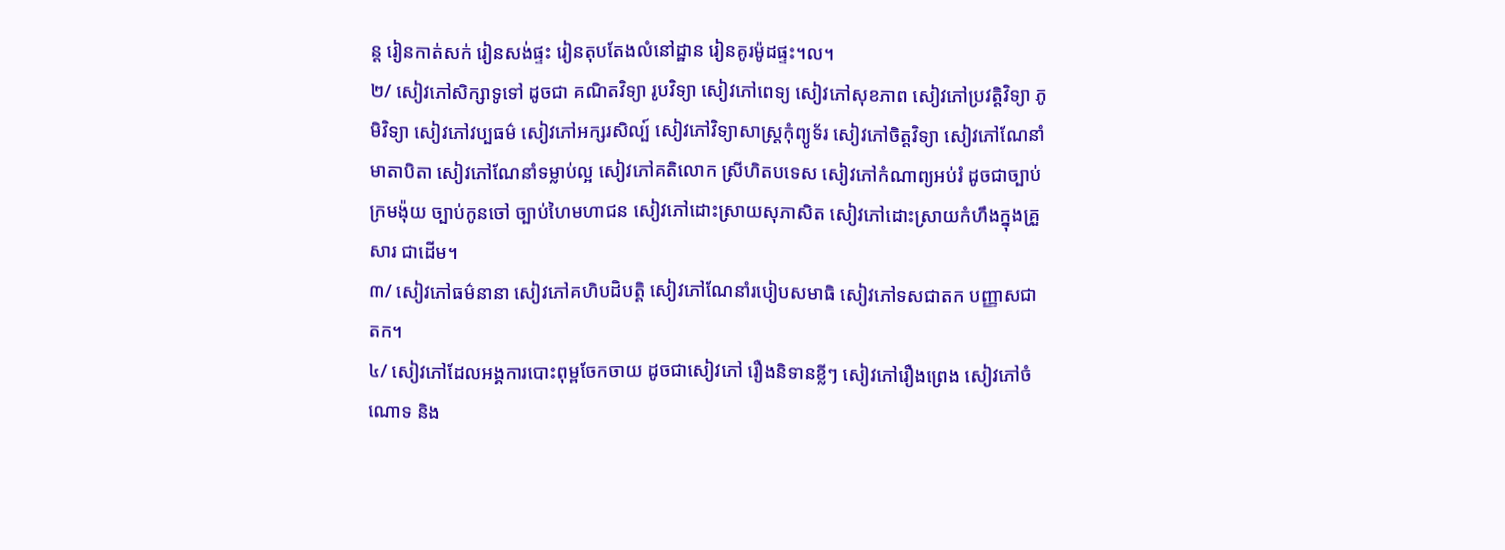ន្ត រៀនកាត់សក់ រៀនសង់ផ្ទះ រៀនតុបតែងលំនៅដ្ឋាន រៀនគូរម៉ូដផ្ទះ។ល។
២/ សៀវភៅសិក្សាទូទៅ ដូចជា គណិតវិទ្យា រូបវិទ្យា សៀវភៅពេទ្យ សៀវភៅសុខភាព សៀវភៅប្រវត្តិវិទ្យា ភូមិវិទ្យា សៀវភៅវប្បធម៌ សៀវភៅអក្សរសិល្ប៍ សៀវភៅវិទ្យាសាស្រ្តកុំព្យូទ័រ សៀវភៅចិត្តវិទ្យា សៀវភៅណែនាំមាតាបិតា សៀវភៅណែនាំទម្លាប់ល្អ សៀវភៅគតិលោក ស្រីហិតបទេស សៀវភៅកំណាព្យអប់រំ ដូចជាច្បាប់ក្រមង៉ុយ ច្បាប់កូនចៅ ច្បាប់ហៃមហាជន សៀវភៅដោះស្រាយសុភាសិត សៀវភៅដោះស្រាយកំហឹងក្នុងគ្រួសារ ជាដើម។
៣/ សៀវភៅធម៌នានា សៀវភៅគហិបដិបត្តិ សៀវភៅណែនាំរបៀបសមាធិ សៀវភៅទសជាតក បញ្ញាសជាតក។
៤/ សៀវភៅដែលអង្គការបោះពុម្ពចែកចាយ ដូចជាសៀវភៅ រឿងនិទានខ្លីៗ សៀវភៅរឿងព្រេង សៀវភៅចំណោទ និង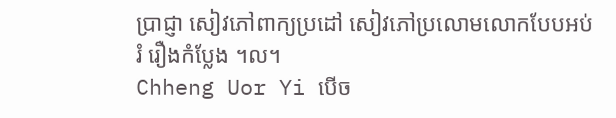ប្រាជ្ញា សៀវភៅពាក្យប្រដៅ សៀវភៅប្រលោមលោកបែបអប់រំ រឿងកំប្លែង ។ល។
Chheng Uor Yi បើច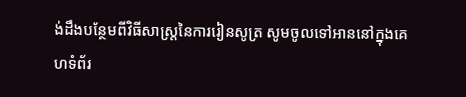ង់ដឹងបន្ថែមពីវិធីសាស្ត្រនៃការរៀនសូត្រ សូមចូលទៅអាននៅក្នុងគេហទំព័រ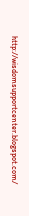http://wisdomsupportcenter.blogspot.com/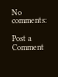No comments:

Post a Comment